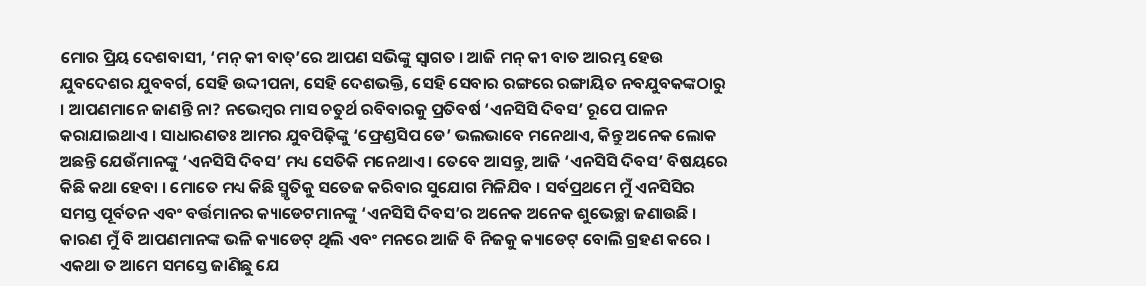ମୋର ପ୍ରିୟ ଦେଶବାସୀ, ‘ମନ୍ କୀ ବାତ୍’ରେ ଆପଣ ସଭିଙ୍କୁ ସ୍ୱାଗତ । ଆଜି ମନ୍ କୀ ବାତ ଆରମ୍ଭ ହେଉ ଯୁବଦେଶର ଯୁବବର୍ଗ, ସେହି ଉଦ୍ଦୀପନା, ସେହି ଦେଶଭକ୍ତି, ସେହି ସେବାର ରଙ୍ଗରେ ରଙ୍ଗାୟିତ ନବଯୁବକଙ୍କଠାରୁ । ଆପଣମାନେ ଜାଣନ୍ତି ନା? ନଭେମ୍ବର ମାସ ଚତୁର୍ଥ ରବିବାରକୁ ପ୍ରତିବର୍ଷ ‘ଏନସିସି ଦିବସ’ ରୂପେ ପାଳନ କରାଯାଇଥାଏ । ସାଧାରଣତଃ ଆମର ଯୁବପିଢ଼ିଙ୍କୁ ‘ଫ୍ରେଣ୍ଡସିପ ଡେ’ ଭଲଭାବେ ମନେଥାଏ, କିନ୍ତୁ ଅନେକ ଲୋକ ଅଛନ୍ତି ଯେଉଁମାନଙ୍କୁ ‘ଏନସିସି ଦିବସ’ ମଧ୍ୟ ସେତିକି ମନେଥାଏ । ତେବେ ଆସନ୍ତୁ, ଆଜି ‘ଏନସିସି ଦିବସ’ ବିଷୟରେ କିଛି କଥା ହେବା । ମୋତେ ମଧ୍ୟ କିଛି ସ୍ମୃତିକୁ ସତେଜ କରିବାର ସୁଯୋଗ ମିଳିଯିବ । ସର୍ବପ୍ରଥମେ ମୁଁ ଏନସିସିର ସମସ୍ତ ପୂର୍ବତନ ଏବଂ ବର୍ତ୍ତମାନର କ୍ୟାଡେଟମାନଙ୍କୁ ‘ଏନସିସି ଦିବସ’ର ଅନେକ ଅନେକ ଶୁଭେଚ୍ଛା ଜଣାଉଛି । କାରଣ ମୁଁ ବି ଆପଣମାନଙ୍କ ଭଳି କ୍ୟାଡେଟ୍ ଥିଲି ଏବଂ ମନରେ ଆଜି ବି ନିଜକୁ କ୍ୟାଡେଟ୍ ବୋଲି ଗ୍ରହଣ କରେ । ଏକଥା ତ ଆମେ ସମସ୍ତେ ଜାଣିଛୁ ଯେ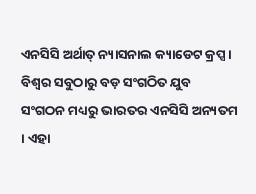ଏନସିସି ଅର୍ଥାତ୍ ନ୍ୟାସନାଲ କ୍ୟାଡେଟ କ୍ରପ୍ସ । ବିଶ୍ୱର ସବୁଠାରୁ ବଡ଼ ସଂଗଠିତ ଯୁବ ସଂଗଠନ ମଧ୍ୟରୁ ଭାରତର ଏନସିସି ଅନ୍ୟତମ । ଏହା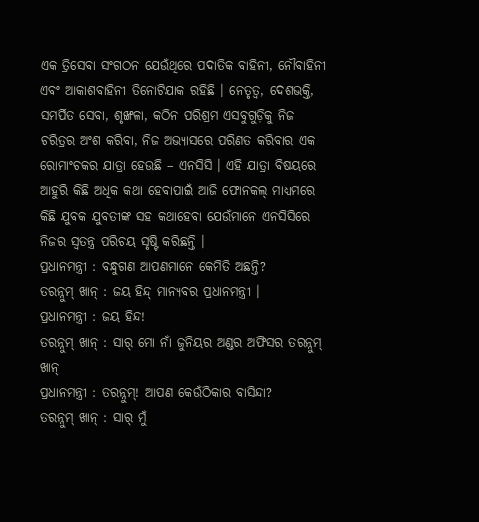ଏକ ତ୍ରିସେବା ସଂଗଠନ ଯେଉଁଥିରେ ପଦାତିକ ବାହିନୀ, ନୌବାହିନୀ ଏବଂ ଆକାଶବାହିନୀ ତିନୋଟିଯାକ ରହିଛି । ନେତୃତ୍ୱ, ଦେଶଭକ୍ତି, ସମର୍ପିତ ସେବା, ଶୃଙ୍ଖଳା, କଠିନ ପରିଶ୍ରମ ଏସବୁଗୁଡ଼ିକୁ ନିଜ ଚରିତ୍ରର ଅଂଶ କରିବା, ନିଜ ଅଭ୍ୟାସରେ ପରିଣତ କରିବାର ଏକ ରୋମାଂଚକର ଯାତ୍ରା ହେଉଛି – ଏନସିସି । ଏହି ଯାତ୍ରା ବିଷୟରେ ଆହୁରି କିଛି ଅଧିକ କଥା ହେବାପାଇଁ ଆଜି ଫୋନକଲ୍ ମାଧ୍ୟମରେ କିଛି ଯୁବକ ଯୁବତୀଙ୍କ ସହ କଥାହେବା ଯେଉଁମାନେ ଏନସିସିରେ ନିଜର ସ୍ୱତନ୍ତ୍ର ପରିଚୟ ସୃଷ୍ଟି କରିଛନ୍ତି ।
ପ୍ରଧାନମନ୍ତ୍ରୀ : ବନ୍ଧୁଗଣ ଆପଣମାନେ କେମିତି ଅଛନ୍ତି?
ତରନ୍ନୁମ୍ ଖାନ୍ : ଜୟ ହିନ୍ଦ୍ ମାନ୍ୟବର ପ୍ରଧାନମନ୍ତ୍ରୀ ।
ପ୍ରଧାନମନ୍ତ୍ରୀ : ଜୟ ହିନ୍ଦ!
ତରନ୍ନୁମ୍ ଖାନ୍ : ସାର୍ ମୋ ନାଁ ଜୁନିୟର ଅଣ୍ଡର ଅଫିସର ତରନ୍ନୁମ୍ ଖାନ୍
ପ୍ରଧାନମନ୍ତ୍ରୀ : ତରନ୍ନୁମ୍! ଆପଣ କେଉଁଠିକାର ବାସିନ୍ଦା?
ତରନ୍ନୁମ୍ ଖାନ୍ : ସାର୍ ମୁଁ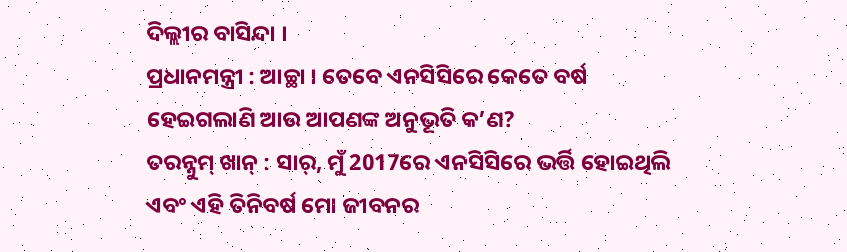ଦିଲ୍ଲୀର ବାସିନ୍ଦା ।
ପ୍ରଧାନମନ୍ତ୍ରୀ : ଆଚ୍ଛା । ତେବେ ଏନସିସିରେ କେତେ ବର୍ଷ ହେଇଗଲାଣି ଆଉ ଆପଣଙ୍କ ଅନୁଭୂତି କ’ଣ?
ତରନ୍ନୁମ୍ ଖାନ୍ : ସାର୍, ମୁଁ 2017ରେ ଏନସିସିରେ ଭର୍ତ୍ତି ହୋଇଥିଲି ଏବଂ ଏହି ତିନିବର୍ଷ ମୋ ଜୀବନର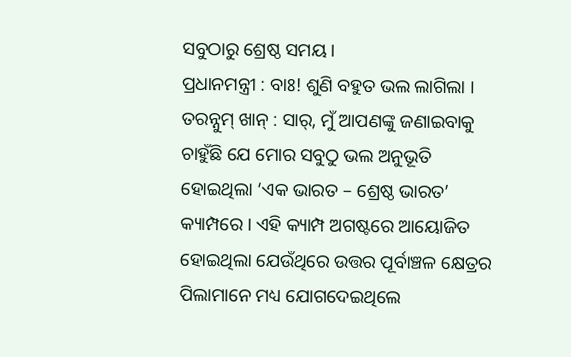ସବୁଠାରୁ ଶ୍ରେଷ୍ଠ ସମୟ ।
ପ୍ରଧାନମନ୍ତ୍ରୀ : ବାଃ! ଶୁଣି ବହୁତ ଭଲ ଲାଗିଲା ।
ତରନ୍ନୁମ୍ ଖାନ୍ : ସାର୍, ମୁଁ ଆପଣଙ୍କୁ ଜଣାଇବାକୁ ଚାହୁଁଛି ଯେ ମୋର ସବୁଠୁ ଭଲ ଅନୁଭୂତି ହୋଇଥିଲା ‘ଏକ ଭାରତ – ଶ୍ରେଷ୍ଠ ଭାରତ’ କ୍ୟାମ୍ପରେ । ଏହି କ୍ୟାମ୍ପ ଅଗଷ୍ଟରେ ଆୟୋଜିତ ହୋଇଥିଲା ଯେଉଁଥିରେ ଉତ୍ତର ପୂର୍ବାଞ୍ଚଳ କ୍ଷେତ୍ରର ପିଲାମାନେ ମଧ୍ୟ ଯୋଗଦେଇଥିଲେ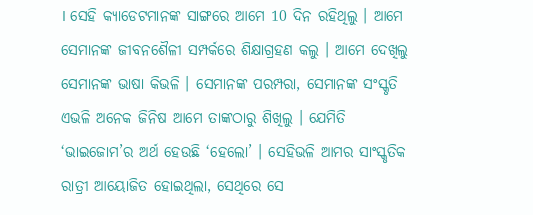। ସେହି କ୍ୟାଡେଟମାନଙ୍କ ସାଙ୍ଗରେ ଆମେ 10 ଦିନ ରହିଥିଲୁ । ଆମେ ସେମାନଙ୍କ ଜୀବନଶୈଳୀ ସମ୍ପର୍କରେ ଶିକ୍ଷାଗ୍ରହଣ କଲୁ । ଆମେ ଦେଖିଲୁ ସେମାନଙ୍କ ଭାଷା କିଭଳି । ସେମାନଙ୍କ ପରମ୍ପରା, ସେମାନଙ୍କ ସଂସ୍କୃତି ଏଭଳି ଅନେକ ଜିନିଷ ଆମେ ତାଙ୍କଠାରୁ ଶିଖିଲୁ । ଯେମିତି ‘ଭାଇଜୋମ’ର ଅର୍ଥ ହେଉଛି ‘ହେଲୋ’ । ସେହିଭଳି ଆମର ସାଂସ୍କୃତିକ ରାତ୍ରୀ ଆୟୋଜିତ ହୋଇଥିଲା, ସେଥିରେ ସେ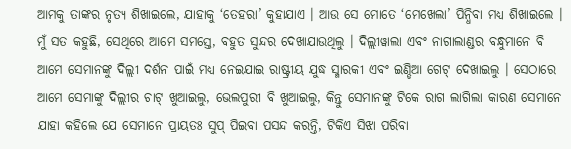ଆମକୁ ତାଙ୍କର ନୃତ୍ୟ ଶିଖାଇଲେ, ଯାହାକୁ ‘ତେହରା’ କୁହାଯାଏ । ଆଉ ସେ ମୋତେ ‘ମେଖେଲା’ ପିନ୍ଧିବା ମଧ୍ୟ ଶିଖାଇଲେ । ମୁଁ ସତ କହୁଛି, ସେଥିରେ ଆମେ ସମସ୍ତେ, ବହୁତ ସୁନ୍ଦର ଦେଖାଯାଉଥିଲୁ । ଦିଲ୍ଲୀୱାଲା ଏବଂ ନାଗାଲାଣ୍ଡର ବନ୍ଧୁମାନେ ବି ଆମେ ସେମାନଙ୍କୁ ଦିଲ୍ଲୀ ଦର୍ଶନ ପାଇଁ ମଧ୍ୟ ନେଇଯାଇ ରାଷ୍ଟ୍ରୀୟ ଯୁଦ୍ଧ ସ୍ମାରକୀ ଏବଂ ଇଣ୍ଡିଆ ଗେଟ୍ ଦେଖାଇଲୁ । ସେଠାରେ ଆମେ ସେମାଙ୍କୁ ଦିଲ୍ଲୀର ଚାଟ୍ ଖୁଆଇଲୁ, ଭେଲପୁରୀ ବି ଖୁଆଇଲୁ, କିନ୍ତୁ ସେମାନଙ୍କୁ ଟିକେ ରାଗ ଲାଗିଲା କାରଣ ସେମାନେ ଯାହା କହିଲେ ଯେ ସେମାନେ ପ୍ରାୟତଃ ସୁପ୍ ପିଇବା ପସନ୍ଦ କରନ୍ତି, ଟିକିଏ ସିଝା ପରିବା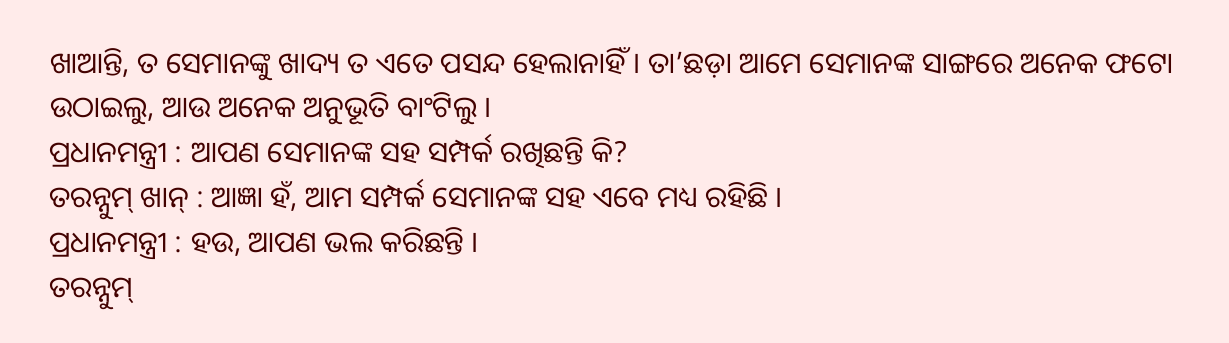ଖାଆନ୍ତି, ତ ସେମାନଙ୍କୁ ଖାଦ୍ୟ ତ ଏତେ ପସନ୍ଦ ହେଲାନାହିଁ । ତା’ଛଡ଼ା ଆମେ ସେମାନଙ୍କ ସାଙ୍ଗରେ ଅନେକ ଫଟୋ ଉଠାଇଲୁ, ଆଉ ଅନେକ ଅନୁଭୂତି ବାଂଟିଲୁ ।
ପ୍ରଧାନମନ୍ତ୍ରୀ : ଆପଣ ସେମାନଙ୍କ ସହ ସମ୍ପର୍କ ରଖିଛନ୍ତି କି?
ତରନ୍ନୁମ୍ ଖାନ୍ : ଆଜ୍ଞା ହଁ, ଆମ ସମ୍ପର୍କ ସେମାନଙ୍କ ସହ ଏବେ ମଧ୍ୟ ରହିଛି ।
ପ୍ରଧାନମନ୍ତ୍ରୀ : ହଉ, ଆପଣ ଭଲ କରିଛନ୍ତି ।
ତରନ୍ନୁମ୍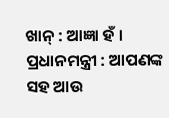ଖାନ୍ : ଆଜ୍ଞା ହଁ ।
ପ୍ରଧାନମନ୍ତ୍ରୀ : ଆପଣଙ୍କ ସହ ଆଉ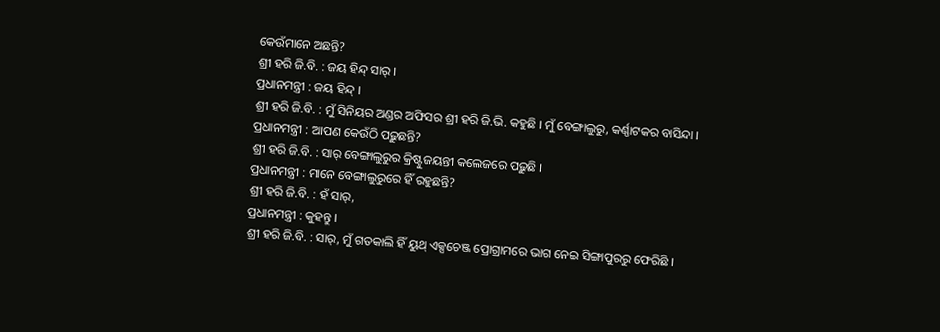କେଉଁମାନେ ଅଛନ୍ତି?
ଶ୍ରୀ ହରି ଜି.ବି. : ଜୟ ହିନ୍ଦ୍ ସାର୍ ।
ପ୍ରଧାନମନ୍ତ୍ରୀ : ଜୟ ହିନ୍ଦ୍ ।
ଶ୍ରୀ ହରି ଜି.ବି. : ମୁଁ ସିନିୟର ଅଣ୍ଡର ଅଫିସର ଶ୍ରୀ ହରି ଜି.ଭି. କହୁଛି । ମୁଁ ବେଙ୍ଗାଲୁରୁ, କର୍ଣ୍ଣାଟକର ବାସିନ୍ଦା ।
ପ୍ରଧାନମନ୍ତ୍ରୀ : ଆପଣ କେଉଁଠି ପଢ଼ୁଛନ୍ତି?
ଶ୍ରୀ ହରି ଜି.ବି. : ସାର୍ ବେଙ୍ଗାଲୁରୁର କ୍ରିଷ୍ଟୁଜୟନ୍ତୀ କଲେଜରେ ପଢ଼ୁଛି ।
ପ୍ରଧାନମନ୍ତ୍ରୀ : ମାନେ ବେଙ୍ଗାଲୁରୁରେ ହିଁ ରହୁଛନ୍ତି?
ଶ୍ରୀ ହରି ଜି.ବି. : ହଁ ସାର୍,
ପ୍ରଧାନମନ୍ତ୍ରୀ : କୁହନ୍ତୁ ।
ଶ୍ରୀ ହରି ଜି.ବି. : ସାର୍, ମୁଁ ଗତକାଲି ହିଁ ୟୁଥ୍ ଏକ୍ସଚେଞ୍ଜ ପ୍ରୋଗ୍ରାମରେ ଭାଗ ନେଇ ସିଙ୍ଗାପୁରରୁ ଫେରିଛି ।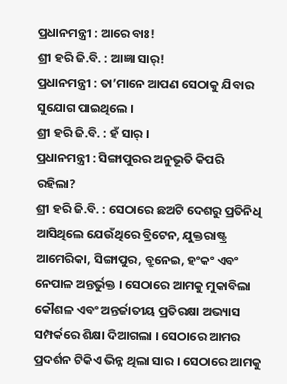ପ୍ରଧାନମନ୍ତ୍ରୀ : ଆରେ ବାଃ!
ଶ୍ରୀ ହରି ଜି.ବି. : ଆଜ୍ଞା ସାର୍!
ପ୍ରଧାନମନ୍ତ୍ରୀ : ତା’ମାନେ ଆପଣ ସେଠାକୁ ଯିବାର ସୁଯୋଗ ପାଇଥିଲେ ।
ଶ୍ରୀ ହରି ଜି.ବି. : ହଁ ସାର୍ ।
ପ୍ରଧାନମନ୍ତ୍ରୀ : ସିଙ୍ଗାପୁରର ଅନୁଭୂତି କିପରି ରହିଲା?
ଶ୍ରୀ ହରି ଜି.ବି. : ସେଠାରେ ଛଅଟି ଦେଶରୁ ପ୍ରତିନିଧି ଆସିଥିଲେ ଯେଉଁଥିରେ ବ୍ରିଟେନ, ଯୁକ୍ତରାଷ୍ଟ୍ର ଆମେରିକା, ସିଙ୍ଗାପୁର, ବ୍ରୁନେଇ, ହଂକଂ ଏବଂ ନେପାଳ ଅନ୍ତର୍ଭୁକ୍ତ । ସେଠାରେ ଆମକୁ ମୁକାବିଲା କୌଶଳ ଏବଂ ଅନ୍ତର୍ଜାତୀୟ ପ୍ରତିରକ୍ଷା ଅଭ୍ୟାସ ସମ୍ପର୍କରେ ଶିକ୍ଷା ଦିଆଗଲା । ସେଠାରେ ଆମର ପ୍ରଦର୍ଶନ ଟିକିଏ ଭିନ୍ନ ଥିଲା ସାର । ସେଠାରେ ଆମକୁ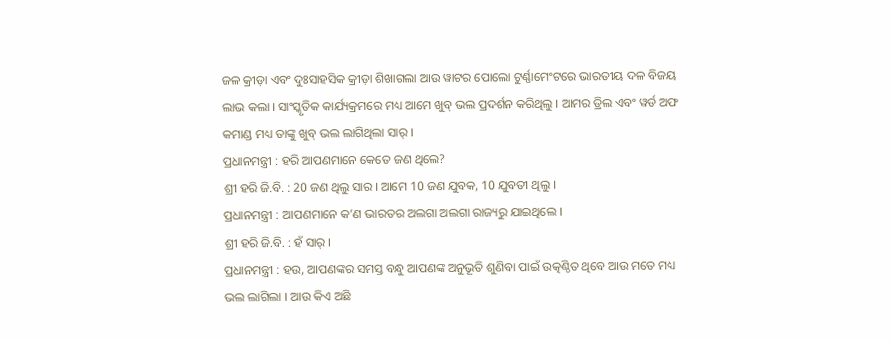ଜଳ କ୍ରୀଡ଼ା ଏବଂ ଦୁଃସାହସିକ କ୍ରୀଡ଼ା ଶିଖାଗଲା ଆଉ ୱାଟର ପୋଲୋ ଟୁର୍ଣ୍ଣାମେଂଟରେ ଭାରତୀୟ ଦଳ ବିଜୟ ଲାଭ କଲା । ସାଂସ୍କୃତିକ କାର୍ଯ୍ୟକ୍ରମରେ ମଧ୍ୟ ଆମେ ଖୁବ୍ ଭଲ ପ୍ରଦର୍ଶନ କରିଥିଲୁ । ଆମର ଡ୍ରିଲ ଏବଂ ୱର୍ଡ ଅଫ କମାଣ୍ଡ ମଧ୍ୟ ତାଙ୍କୁ ଖୁବ୍ ଭଲ ଲାଗିଥିଲା ସାର୍ ।
ପ୍ରଧାନମନ୍ତ୍ରୀ : ହରି ଆପଣମାନେ କେତେ ଜଣ ଥିଲେ?
ଶ୍ରୀ ହରି ଜି.ବି. : 20 ଜଣ ଥିଲୁ ସାର । ଆମେ 10 ଜଣ ଯୁବକ, 10 ଯୁବତୀ ଥିଲୁ ।
ପ୍ରଧାନମନ୍ତ୍ରୀ : ଆପଣମାନେ କ’ଣ ଭାରତର ଅଲଗା ଅଲଗା ରାଜ୍ୟରୁ ଯାଇଥିଲେ ।
ଶ୍ରୀ ହରି ଜି.ବି. : ହଁ ସାର୍ ।
ପ୍ରଧାନମନ୍ତ୍ରୀ : ହଉ, ଆପଣଙ୍କର ସମସ୍ତ ବନ୍ଧୁ ଆପଣଙ୍କ ଅନୁଭୂତି ଶୁଣିବା ପାଇଁ ଉତ୍କଣ୍ଠିତ ଥିବେ ଆଉ ମତେ ମଧ୍ୟ ଭଲ ଲାଗିଲା । ଆଉ କିଏ ଅଛି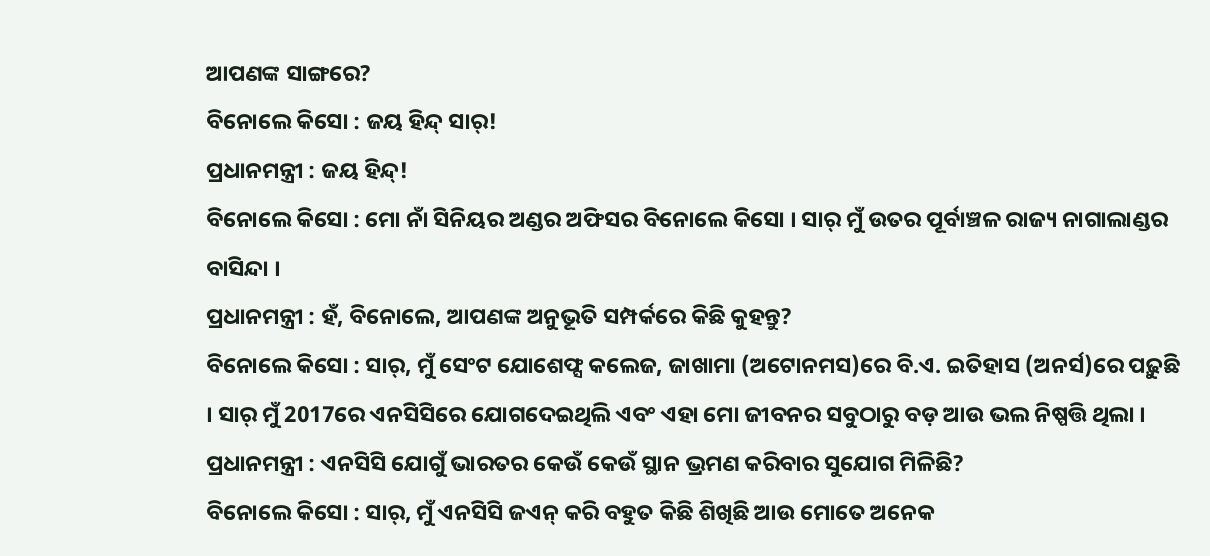ଆପଣଙ୍କ ସାଙ୍ଗରେ?
ବିନୋଲେ କିସୋ : ଜୟ ହିନ୍ଦ୍ ସାର୍!
ପ୍ରଧାନମନ୍ତ୍ରୀ : ଜୟ ହିନ୍ଦ୍!
ବିନୋଲେ କିସୋ : ମୋ ନାଁ ସିନିୟର ଅଣ୍ଡର ଅଫିସର ବିନୋଲେ କିସୋ । ସାର୍ ମୁଁ ଉତର ପୂର୍ବାଞ୍ଚଳ ରାଜ୍ୟ ନାଗାଲାଣ୍ଡର ବାସିନ୍ଦା ।
ପ୍ରଧାନମନ୍ତ୍ରୀ : ହଁ, ବିନୋଲେ, ଆପଣଙ୍କ ଅନୁଭୂତି ସମ୍ପର୍କରେ କିଛି କୁହନ୍ତୁ?
ବିନୋଲେ କିସୋ : ସାର୍, ମୁଁ ସେଂଟ ଯୋଶେଫ୍ସ କଲେଜ, ଜାଖାମା (ଅଟୋନମସ)ରେ ବି.ଏ. ଇତିହାସ (ଅନର୍ସ)ରେ ପଢ଼ୁଛି । ସାର୍ ମୁଁ 2017ରେ ଏନସିସିରେ ଯୋଗଦେଇଥିଲି ଏବଂ ଏହା ମୋ ଜୀବନର ସବୁଠାରୁ ବଡ଼ ଆଉ ଭଲ ନିଷ୍ପତ୍ତି ଥିଲା ।
ପ୍ରଧାନମନ୍ତ୍ରୀ : ଏନସିସି ଯୋଗୁଁ ଭାରତର କେଉଁ କେଉଁ ସ୍ଥାନ ଭ୍ରମଣ କରିବାର ସୁଯୋଗ ମିଳିଛି?
ବିନୋଲେ କିସୋ : ସାର୍, ମୁଁ ଏନସିସି ଜଏନ୍ କରି ବହୁତ କିଛି ଶିଖିଛି ଆଉ ମୋତେ ଅନେକ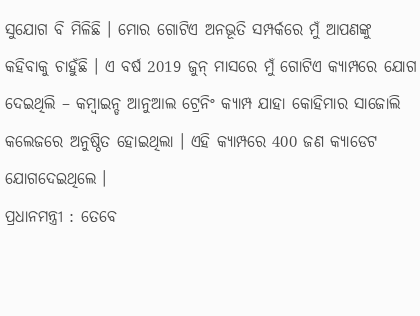ସୁଯୋଗ ବି ମିଳିଛି । ମୋର ଗୋଟିଏ ଅନଭୂତି ସମ୍ପର୍କରେ ମୁଁ ଆପଣଙ୍କୁ କହିବାକୁ ଚାହୁଁଛି । ଏ ବର୍ଷ 2019 ଜୁନ୍ ମାସରେ ମୁଁ ଗୋଟିଏ କ୍ୟାମ୍ପରେ ଯୋଗ ଦେଇଥିଲି – କମ୍ବାଇନ୍ଡ ଆନୁଆଲ ଟ୍ରେନିଂ କ୍ୟାମ୍ପ ଯାହା କୋହିମାର ସାଜୋଲି କଲେଜରେ ଅନୁଷ୍ଠିତ ହୋଇଥିଲା । ଏହି କ୍ୟାମ୍ପରେ 400 ଜଣ କ୍ୟାଡେଟ ଯୋଗଦେଇଥିଲେ ।
ପ୍ରଧାନମନ୍ତ୍ରୀ : ତେବେ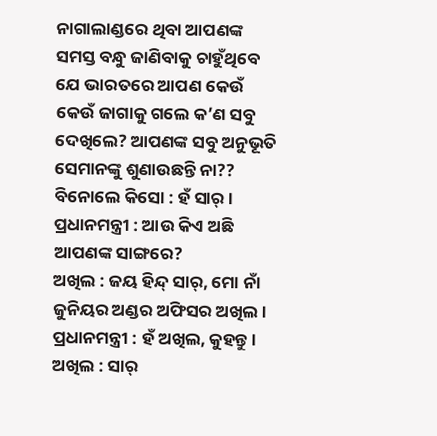ନାଗାଲାଣ୍ଡରେ ଥିବା ଆପଣଙ୍କ ସମସ୍ତ ବନ୍ଧୁ ଜାଣିବାକୁ ଚାହୁଁଥିବେ ଯେ ଭାରତରେ ଆପଣ କେଉଁ କେଉଁ ଜାଗାକୁ ଗଲେ କ’ଣ ସବୁ ଦେଖିଲେ? ଆପଣଙ୍କ ସବୁ ଅନୁଭୂତି ସେମାନଙ୍କୁ ଶୁଣାଉଛନ୍ତି ନା??
ବିନୋଲେ କିସୋ : ହଁ ସାର୍ ।
ପ୍ରଧାନମନ୍ତ୍ରୀ : ଆଉ କିଏ ଅଛି ଆପଣଙ୍କ ସାଙ୍ଗରେ?
ଅଖିଲ : ଜୟ ହିନ୍ଦ୍ ସାର୍, ମୋ ନାଁ ଜୁନିୟର ଅଣ୍ଡର ଅଫିସର ଅଖିଲ ।
ପ୍ରଧାନମନ୍ତ୍ରୀ : ହଁ ଅଖିଲ, କୁହନ୍ତୁ ।
ଅଖିଲ : ସାର୍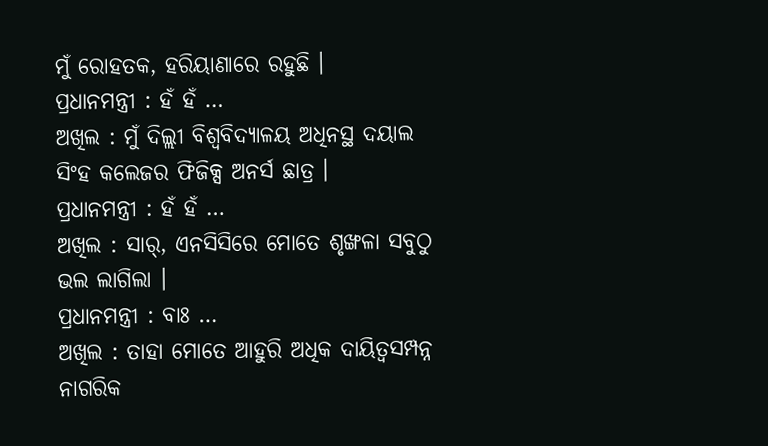ମୁଁ ରୋହତକ, ହରିୟାଣାରେ ରହୁଛି ।
ପ୍ରଧାନମନ୍ତ୍ରୀ : ହଁ ହଁ …
ଅଖିଲ : ମୁଁ ଦିଲ୍ଲୀ ବିଶ୍ୱବିଦ୍ୟାଳୟ ଅଧିନସ୍ଥ ଦୟାଲ ସିଂହ କଲେଜର ଫିଜିକ୍ସ ଅନର୍ସ ଛାତ୍ର ।
ପ୍ରଧାନମନ୍ତ୍ରୀ : ହଁ ହଁ …
ଅଖିଲ : ସାର୍, ଏନସିସିରେ ମୋତେ ଶୃଙ୍ଖଳା ସବୁଠୁ ଭଲ ଲାଗିଲା ।
ପ୍ରଧାନମନ୍ତ୍ରୀ : ବାଃ …
ଅଖିଲ : ତାହା ମୋତେ ଆହୁରି ଅଧିକ ଦାୟିତ୍ୱସମ୍ପନ୍ନ ନାଗରିକ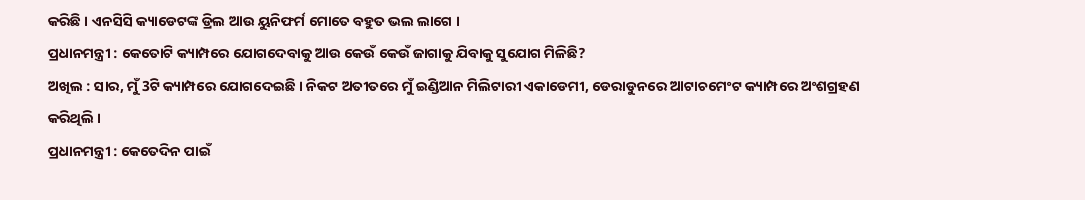କରିଛି । ଏନସିସି କ୍ୟାଡେଟଙ୍କ ଡ୍ରିଲ ଆଉ ୟୁନିଫର୍ମ ମୋତେ ବହୁତ ଭଲ ଲାଗେ ।
ପ୍ରଧାନମନ୍ତ୍ରୀ : କେତୋଟି କ୍ୟାମ୍ପରେ ଯୋଗଦେବାକୁ ଆଉ କେଉଁ କେଉଁ ଜାଗାକୁ ଯିବାକୁ ସୁଯୋଗ ମିଳିଛି?
ଅଖିଲ : ସାର, ମୁଁ 3ଟି କ୍ୟାମ୍ପରେ ଯୋଗଦେଇଛି । ନିକଟ ଅତୀତରେ ମୁଁ ଇଣ୍ଡିଆନ ମିଲିଟାରୀ ଏକାଡେମୀ, ଡେରାଡୁନରେ ଆଟାଚମେଂଟ କ୍ୟାମ୍ପରେ ଅଂଶଗ୍ରହଣ କରିଥିଲି ।
ପ୍ରଧାନମନ୍ତ୍ରୀ : କେତେଦିନ ପାଇଁ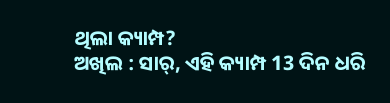ଥିଲା କ୍ୟାମ୍ପ?
ଅଖିଲ : ସାର୍, ଏହି କ୍ୟାମ୍ପ 13 ଦିନ ଧରି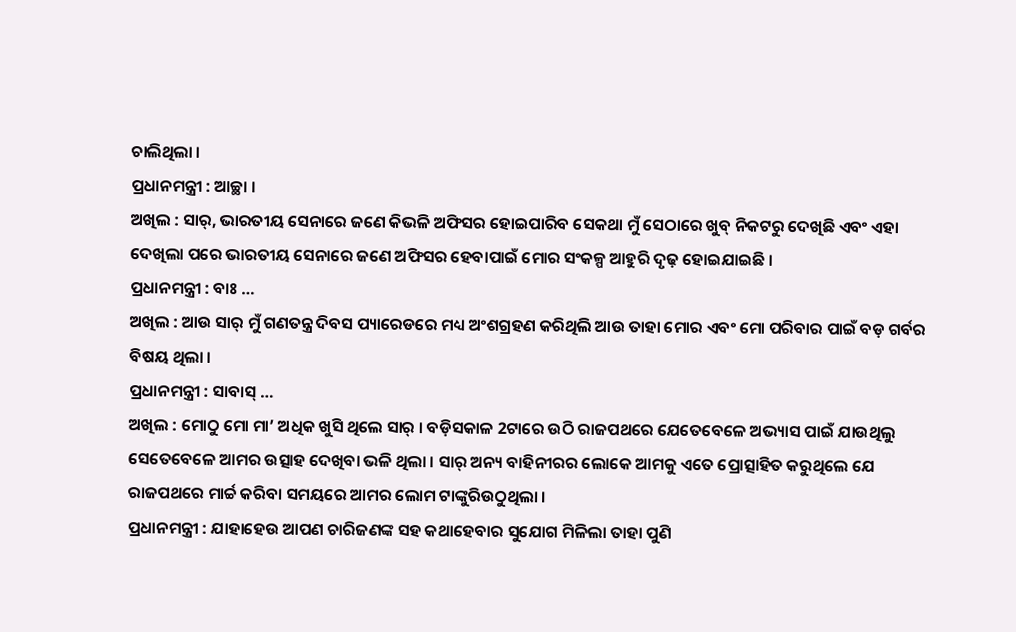ଚାଲିଥିଲା ।
ପ୍ରଧାନମନ୍ତ୍ରୀ : ଆଚ୍ଛା ।
ଅଖିଲ : ସାର୍, ଭାରତୀୟ ସେନାରେ ଜଣେ କିଭଳି ଅଫିସର ହୋଇପାରିବ ସେକଥା ମୁଁ ସେଠାରେ ଖୁବ୍ ନିକଟରୁ ଦେଖିଛି ଏବଂ ଏହା ଦେଖିଲା ପରେ ଭାରତୀୟ ସେନାରେ ଜଣେ ଅଫିସର ହେବାପାଇଁ ମୋର ସଂକଳ୍ପ ଆହୁରି ଦୃଢ଼ ହୋଇଯାଇଛି ।
ପ୍ରଧାନମନ୍ତ୍ରୀ : ବାଃ …
ଅଖିଲ : ଆଉ ସାର୍ ମୁଁ ଗଣତନ୍ତ୍ର ଦିବସ ପ୍ୟାରେଡରେ ମଧ୍ୟ ଅଂଶଗ୍ରହଣ କରିଥିଲି ଆଉ ତାହା ମୋର ଏବଂ ମୋ ପରିବାର ପାଇଁ ବଡ଼ ଗର୍ବର ବିଷୟ ଥିଲା ।
ପ୍ରଧାନମନ୍ତ୍ରୀ : ସାବାସ୍ …
ଅଖିଲ : ମୋଠୁ ମୋ ମା’ ଅଧିକ ଖୁସି ଥିଲେ ସାର୍ । ବଡ଼ିସକାଳ 2ଟାରେ ଉଠି ରାଜପଥରେ ଯେତେବେଳେ ଅଭ୍ୟାସ ପାଇଁ ଯାଉଥିଲୁ ସେତେବେଳେ ଆମର ଉତ୍ସାହ ଦେଖିବା ଭଳି ଥିଲା । ସାର୍ ଅନ୍ୟ ବାହିନୀରର ଲୋକେ ଆମକୁ ଏତେ ପ୍ରୋତ୍ସାହିତ କରୁଥିଲେ ଯେ ରାଜପଥରେ ମାର୍ଚ୍ଚ କରିବା ସମୟରେ ଆମର ଲୋମ ଟାଙ୍କୁରିଉଠୁଥିଲା ।
ପ୍ରଧାନମନ୍ତ୍ରୀ : ଯାହାହେଉ ଆପଣ ଚାରିଜଣଙ୍କ ସହ କଥାହେବାର ସୁଯୋଗ ମିଳିଲା ତାହା ପୁଣି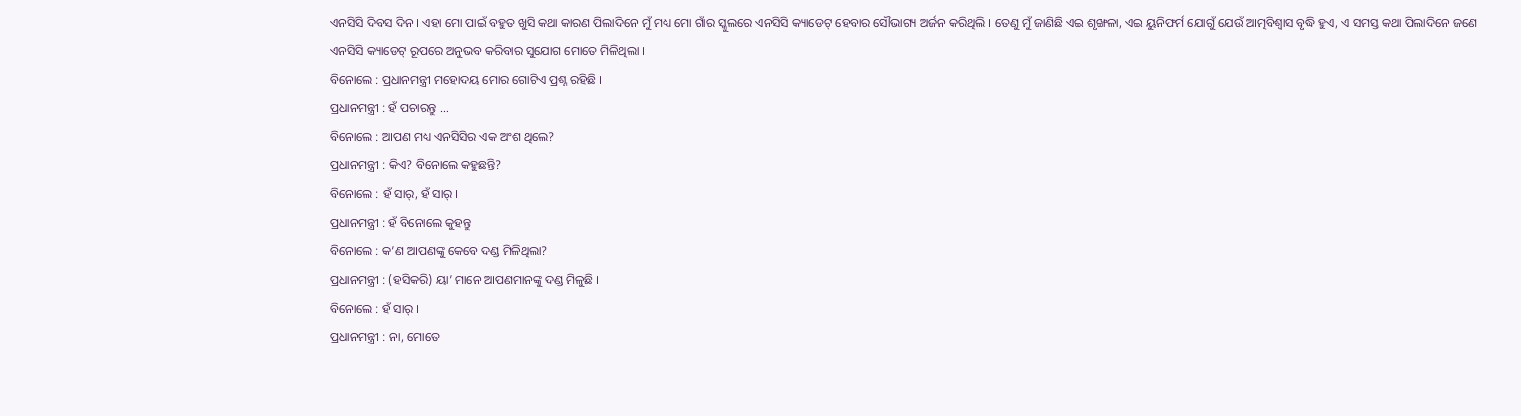ଏନସିସି ଦିବସ ଦିନ । ଏହା ମୋ ପାଇଁ ବହୁତ ଖୁସି କଥା କାରଣ ପିଲାଦିନେ ମୁଁ ମଧ୍ୟ ମୋ ଗାଁର ସ୍କୁଲରେ ଏନସିସି କ୍ୟାଡେଟ୍ ହେବାର ସୌଭାଗ୍ୟ ଅର୍ଜନ କରିଥିଲି । ତେଣୁ ମୁଁ ଜାଣିଛି ଏଇ ଶୃଙ୍ଖଳା, ଏଇ ୟୁନିଫର୍ମ ଯୋଗୁଁ ଯେଉଁ ଆତ୍ମବିଶ୍ୱାସ ବୃଦ୍ଧି ହୁଏ, ଏ ସମସ୍ତ କଥା ପିଲାଦିନେ ଜଣେ ଏନସିସି କ୍ୟାଡେଟ୍ ରୂପରେ ଅନୁଭବ କରିବାର ସୁଯୋଗ ମୋତେ ମିଳିଥିଲା ।
ବିନୋଲେ : ପ୍ରଧାନମନ୍ତ୍ରୀ ମହୋଦୟ ମୋର ଗୋଟିଏ ପ୍ରଶ୍ନ ରହିଛି ।
ପ୍ରଧାନମନ୍ତ୍ରୀ : ହଁ ପଚାରନ୍ତୁ …
ବିନୋଲେ : ଆପଣ ମଧ୍ୟ ଏନସିସିର ଏକ ଅଂଶ ଥିଲେ?
ପ୍ରଧାନମନ୍ତ୍ରୀ : କିଏ? ବିନୋଲେ କହୁଛନ୍ତି?
ବିନୋଲେ : ହଁ ସାର୍, ହଁ ସାର୍ ।
ପ୍ରଧାନମନ୍ତ୍ରୀ : ହଁ ବିନୋଲେ କୁହନ୍ତୁ
ବିନୋଲେ : କ’ଣ ଆପଣଙ୍କୁ କେବେ ଦଣ୍ଡ ମିଳିଥିଲା?
ପ୍ରଧାନମନ୍ତ୍ରୀ : (ହସିକରି) ୟା’ ମାନେ ଆପଣମାନଙ୍କୁ ଦଣ୍ଡ ମିଳୁଛି ।
ବିନୋଲେ : ହଁ ସାର୍ ।
ପ୍ରଧାନମନ୍ତ୍ରୀ : ନା, ମୋତେ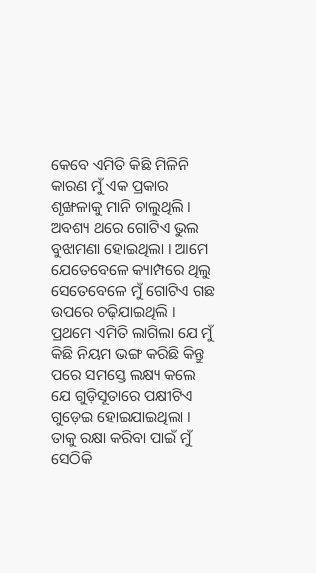କେବେ ଏମିତି କିଛି ମିଳିନି କାରଣ ମୁଁ ଏକ ପ୍ରକାର ଶୃଙ୍ଖଳାକୁ ମାନି ଚାଲୁଥିଲି । ଅବଶ୍ୟ ଥରେ ଗୋଟିଏ ଭୁଲ ବୁଝାମଣା ହୋଇଥିଲା । ଆମେ ଯେତେବେଳେ କ୍ୟାମ୍ପରେ ଥିଲୁ ସେତେବେଳେ ମୁଁ ଗୋଟିଏ ଗଛ ଉପରେ ଚଢ଼ିଯାଇଥିଲି । ପ୍ରଥମେ ଏମିତି ଲାଗିଲା ଯେ ମୁଁ କିଛି ନିୟମ ଭଙ୍ଗ କରିଛି କିନ୍ତୁ ପରେ ସମସ୍ତେ ଲକ୍ଷ୍ୟ କଲେ ଯେ ଗୁଡ଼ିସୂତାରେ ପକ୍ଷୀଟିଏ ଗୁଡ଼େଇ ହୋଇଯାଇଥିଲା । ତାକୁ ରକ୍ଷା କରିବା ପାଇଁ ମୁଁ ସେଠିକି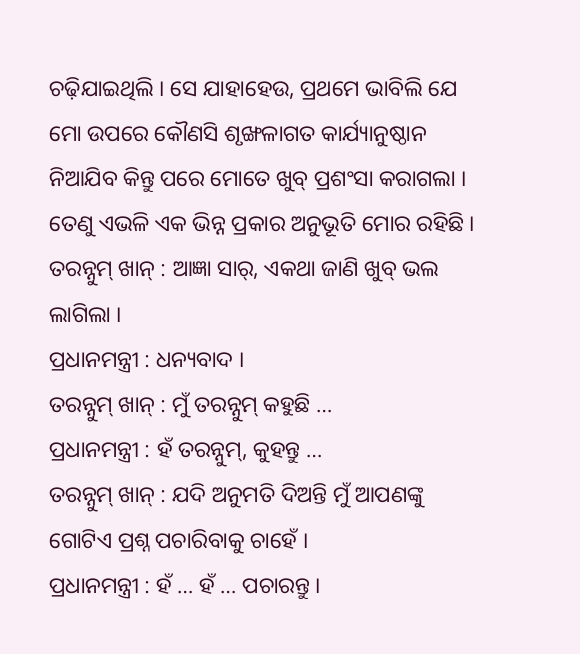ଚଢ଼ିଯାଇଥିଲି । ସେ ଯାହାହେଉ, ପ୍ରଥମେ ଭାବିଲି ଯେ ମୋ ଉପରେ କୌଣସି ଶୃଙ୍ଖଳାଗତ କାର୍ଯ୍ୟାନୁଷ୍ଠାନ ନିଆଯିବ କିନ୍ତୁ ପରେ ମୋତେ ଖୁବ୍ ପ୍ରଶଂସା କରାଗଲା । ତେଣୁ ଏଭଳି ଏକ ଭିନ୍ନ ପ୍ରକାର ଅନୁଭୂତି ମୋର ରହିଛି ।
ତରନ୍ନୁମ୍ ଖାନ୍ : ଆଜ୍ଞା ସାର୍, ଏକଥା ଜାଣି ଖୁବ୍ ଭଲ ଲାଗିଲା ।
ପ୍ରଧାନମନ୍ତ୍ରୀ : ଧନ୍ୟବାଦ ।
ତରନ୍ନୁମ୍ ଖାନ୍ : ମୁଁ ତରନ୍ନୁମ୍ କହୁଛି …
ପ୍ରଧାନମନ୍ତ୍ରୀ : ହଁ ତରନ୍ନୁମ୍, କୁହନ୍ତୁ …
ତରନ୍ନୁମ୍ ଖାନ୍ : ଯଦି ଅନୁମତି ଦିଅନ୍ତି ମୁଁ ଆପଣଙ୍କୁ ଗୋଟିଏ ପ୍ରଶ୍ନ ପଚାରିବାକୁ ଚାହେଁ ।
ପ୍ରଧାନମନ୍ତ୍ରୀ : ହଁ … ହଁ … ପଚାରନ୍ତୁ ।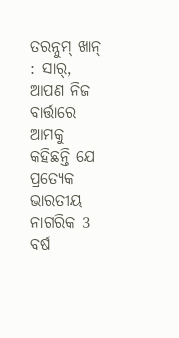ତରନ୍ନୁମ୍ ଖାନ୍ : ସାର୍, ଆପଣ ନିଜ ବାର୍ତ୍ତାରେ ଆମକୁ କହିଛନ୍ତି ଯେ ପ୍ରତ୍ୟେକ ଭାରତୀୟ ନାଗରିକ 3 ବର୍ଷ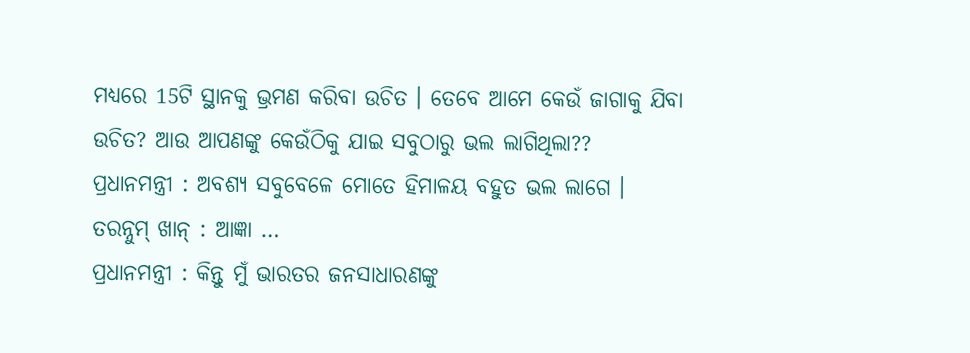ମଧ୍ୟରେ 15ଟି ସ୍ଥାନକୁ ଭ୍ରମଣ କରିବା ଉଚିତ । ତେବେ ଆମେ କେଉଁ ଜାଗାକୁ ଯିବା ଉଚିତ? ଆଉ ଆପଣଙ୍କୁ କେଉଁଠିକୁ ଯାଇ ସବୁଠାରୁ ଭଲ ଲାଗିଥିଲା??
ପ୍ରଧାନମନ୍ତ୍ରୀ : ଅବଶ୍ୟ ସବୁବେଳେ ମୋତେ ହିମାଳୟ ବହୁତ ଭଲ ଲାଗେ ।
ତରନ୍ନୁମ୍ ଖାନ୍ : ଆଜ୍ଞା …
ପ୍ରଧାନମନ୍ତ୍ରୀ : କିନ୍ତୁ ମୁଁ ଭାରତର ଜନସାଧାରଣଙ୍କୁ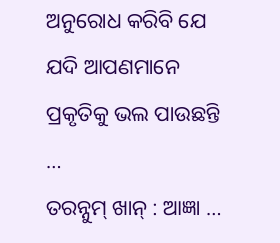ଅନୁରୋଧ କରିବି ଯେ ଯଦି ଆପଣମାନେ ପ୍ରକୃତିକୁ ଭଲ ପାଉଛନ୍ତି …
ତରନ୍ନୁମ୍ ଖାନ୍ : ଆଜ୍ଞା …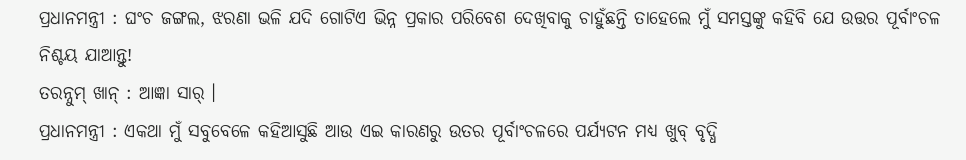ପ୍ରଧାନମନ୍ତ୍ରୀ : ଘଂଚ ଜଙ୍ଗଲ, ଝରଣା ଭଳି ଯଦି ଗୋଟିଏ ଭିନ୍ନ ପ୍ରକାର ପରିବେଶ ଦେଖିବାକୁ ଚାହୁଁଛନ୍ତି ତାହେଲେ ମୁଁ ସମସ୍ତଙ୍କୁ କହିବି ଯେ ଉତ୍ତର ପୂର୍ବାଂଚଳ ନିଶ୍ଚୟ ଯାଆନ୍ତୁ!
ତରନ୍ନୁମ୍ ଖାନ୍ : ଆଜ୍ଞା ସାର୍ ।
ପ୍ରଧାନମନ୍ତ୍ରୀ : ଏକଥା ମୁଁ ସବୁବେଳେ କହିଆସୁଛି ଆଉ ଏଇ କାରଣରୁ ଉତର ପୂର୍ବାଂଚଳରେ ପର୍ଯ୍ୟଟନ ମଧ୍ୟ ଖୁବ୍ ବୃଦ୍ଧି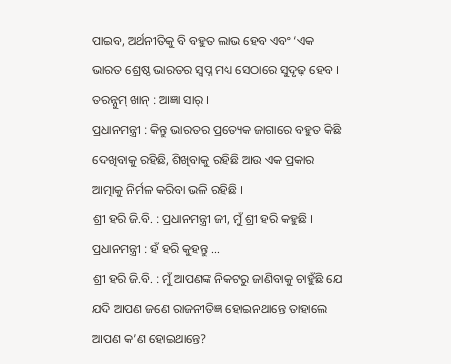ପାଇବ, ଅର୍ଥନୀତିକୁ ବି ବହୁତ ଲାଭ ହେବ ଏବଂ ‘ଏକ ଭାରତ ଶ୍ରେଷ୍ଠ ଭାରତର ସ୍ୱପ୍ନ ମଧ୍ୟ ସେଠାରେ ସୁଦୃଢ଼ ହେବ ।
ତରନ୍ନୁମ୍ ଖାନ୍ : ଆଜ୍ଞା ସାର୍ ।
ପ୍ରଧାନମନ୍ତ୍ରୀ : କିନ୍ତୁ ଭାରତର ପ୍ରତ୍ୟେକ ଜାଗାରେ ବହୁତ କିଛି ଦେଖିବାକୁ ରହିଛି, ଶିଖିବାକୁ ରହିଛି ଆଉ ଏକ ପ୍ରକାର ଆତ୍ମାକୁ ନିର୍ମଳ କରିବା ଭଳି ରହିଛି ।
ଶ୍ରୀ ହରି ଜି.ବି. : ପ୍ରଧାନମନ୍ତ୍ରୀ ଜୀ, ମୁଁ ଶ୍ରୀ ହରି କହୁଛି ।
ପ୍ରଧାନମନ୍ତ୍ରୀ : ହଁ ହରି କୁହନ୍ତୁ …
ଶ୍ରୀ ହରି ଜି.ବି. : ମୁଁ ଆପଣଙ୍କ ନିକଟରୁ ଜାଣିବାକୁ ଚାହୁଁଛି ଯେ ଯଦି ଆପଣ ଜଣେ ରାଜନୀତିଜ୍ଞ ହୋଇନଥାନ୍ତେ ତାହାଲେ ଆପଣ କ’ଣ ହୋଇଥାନ୍ତେ?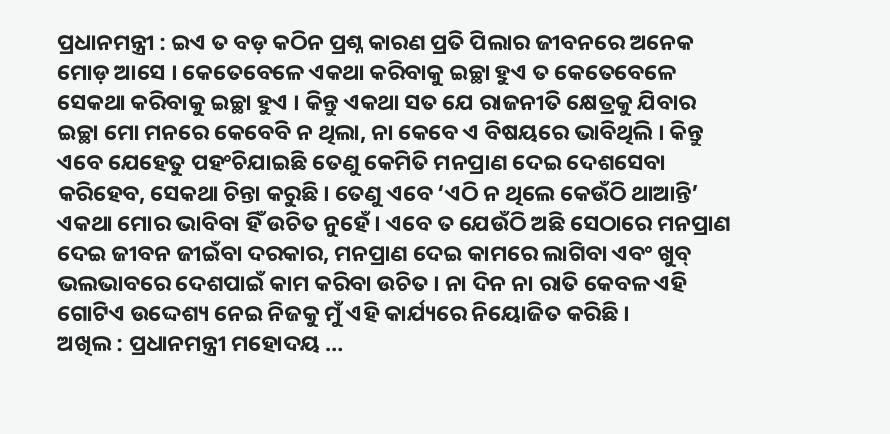ପ୍ରଧାନମନ୍ତ୍ରୀ : ଇଏ ତ ବଡ଼ କଠିନ ପ୍ରଶ୍ନ କାରଣ ପ୍ରତି ପିଲାର ଜୀବନରେ ଅନେକ ମୋଡ଼ ଆସେ । କେତେବେଳେ ଏକଥା କରିବାକୁ ଇଚ୍ଛା ହୁଏ ତ କେତେବେଳେ ସେକଥା କରିବାକୁ ଇଚ୍ଛା ହୁଏ । କିନ୍ତୁ ଏକଥା ସତ ଯେ ରାଜନୀତି କ୍ଷେତ୍ରକୁ ଯିବାର ଇଚ୍ଛା ମୋ ମନରେ କେବେବି ନ ଥିଲା, ନା କେବେ ଏ ବିଷୟରେ ଭାବିଥିଲି । କିନ୍ତୁ ଏବେ ଯେହେତୁ ପହଂଚିଯାଇଛି ତେଣୁ କେମିତି ମନପ୍ରାଣ ଦେଇ ଦେଶସେବା କରିହେବ, ସେକଥା ଚିନ୍ତା କରୁଛି । ତେଣୁ ଏବେ ‘ଏଠି ନ ଥିଲେ କେଉଁଠି ଥାଆନ୍ତି’ ଏକଥା ମୋର ଭାବିବା ହିଁ ଉଚିତ ନୁହେଁ । ଏବେ ତ ଯେଉଁଠି ଅଛି ସେଠାରେ ମନପ୍ରାଣ ଦେଇ ଜୀବନ ଜୀଇଁବା ଦରକାର, ମନପ୍ରାଣ ଦେଇ କାମରେ ଲାଗିବା ଏବଂ ଖୁବ୍ ଭଲଭାବରେ ଦେଶପାଇଁ କାମ କରିବା ଉଚିତ । ନା ଦିନ ନା ରାତି କେବଳ ଏହି ଗୋଟିଏ ଉଦ୍ଦେଶ୍ୟ ନେଇ ନିଜକୁ ମୁଁ ଏହି କାର୍ଯ୍ୟରେ ନିୟୋଜିତ କରିଛି ।
ଅଖିଲ : ପ୍ରଧାନମନ୍ତ୍ରୀ ମହୋଦୟ …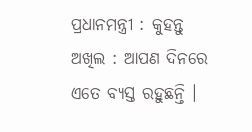ପ୍ରଧାନମନ୍ତ୍ରୀ : କୁହନ୍ତୁ
ଅଖିଲ : ଆପଣ ଦିନରେ ଏତେ ବ୍ୟସ୍ତ ରହୁଛନ୍ତି ।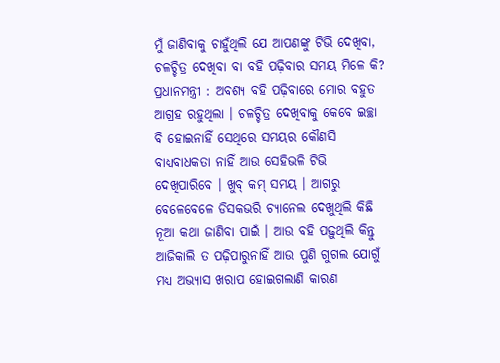ମୁଁ ଜାଣିବାକୁ ଚାହୁଁଥିଲି ଯେ ଆପଣଙ୍କୁ ଟିଭି ଦେଖିବା, ଚଳଚ୍ଚିତ୍ର ଦେଖିବା ବା ବହି ପଢ଼ିବାର ସମୟ ମିଳେ କି?
ପ୍ରଧାନମନ୍ତ୍ରୀ : ଅବଶ୍ୟ ବହି ପଢ଼ିବାରେ ମୋର ବହୁତ ଆଗ୍ରହ ରହୁଥିଲା । ଚଳଚ୍ଚିତ୍ର ଦେଖିବାକୁ କେବେ ଇଚ୍ଛା ବି ହୋଇନାହିଁ ସେଥିରେ ସମୟର କୌଣସି ବାଧ୍ୟବାଧକତା ନାହିଁ ଆଉ ସେହିଭଳି ଟିଭି ଦେଖିପାରିବେ । ଖୁବ୍ କମ୍ ସମୟ । ଆଗରୁ ବେଳେବେଳେ ଡିସକଭରି ଚ୍ୟାନେଲ ଦେଖୁଥିଲି କିଛି ନୂଆ କଥା ଜାଣିବା ପାଇଁ । ଆଉ ବହି ପଢ଼ୁଥିଲି କିନ୍ତୁ ଆଜିକାଲି ତ ପଢ଼ିପାରୁନାହିଁ ଆଉ ପୁଣି ଗୁଗଲ ଯୋଗୁଁ ମଧ୍ୟ ଅଭ୍ୟାସ ଖରାପ ହୋଇଗଲାଣି କାରଣ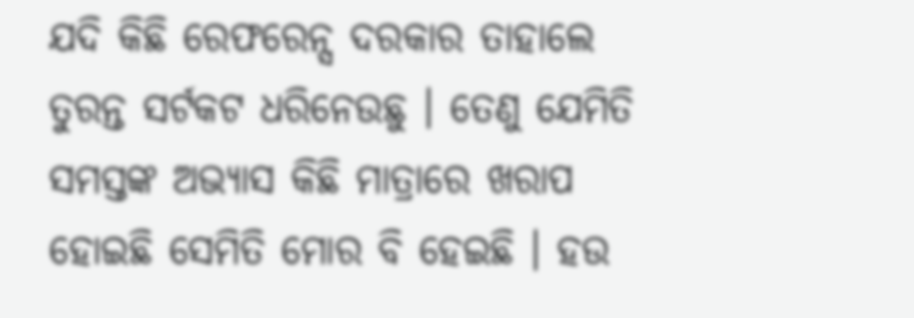ଯଦି କିଛି ରେଫରେନ୍ସ ଦରକାର ତାହାଲେ ତୁରନ୍ତ ସର୍ଟକଟ ଧରିନେଉଛୁ । ତେଣୁ ଯେମିତି ସମସ୍ତଙ୍କ ଅଭ୍ୟାସ କିଛି ମାତ୍ରାରେ ଖରାପ ହୋଇଛି ସେମିତି ମୋର ବି ହେଇଛି । ହଉ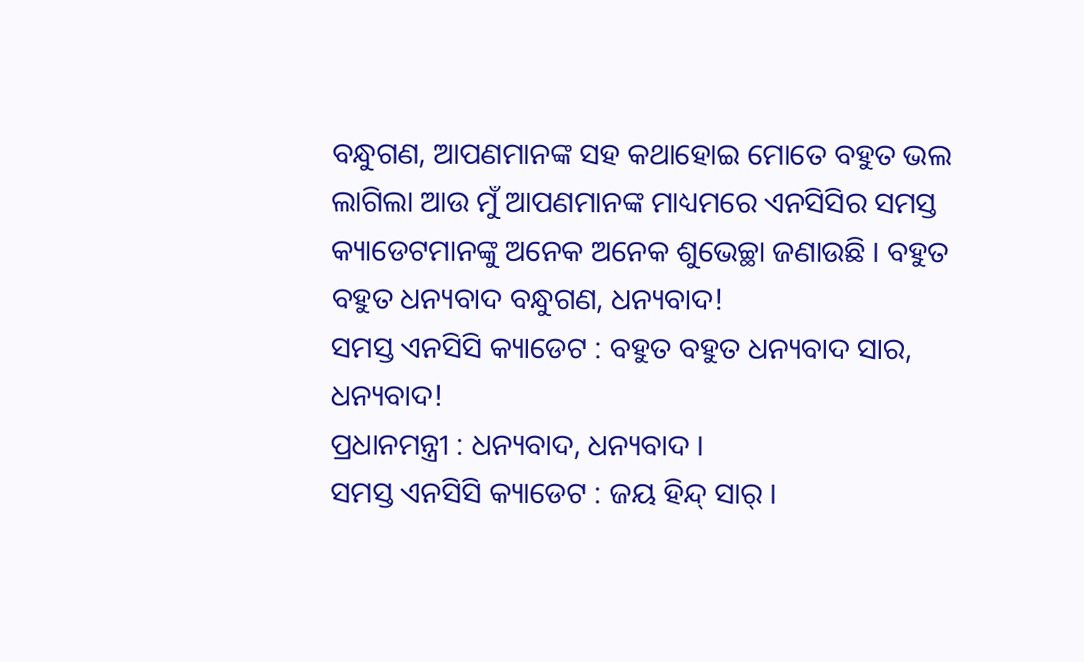ବନ୍ଧୁଗଣ, ଆପଣମାନଙ୍କ ସହ କଥାହୋଇ ମୋତେ ବହୁତ ଭଲ ଲାଗିଲା ଆଉ ମୁଁ ଆପଣମାନଙ୍କ ମାଧ୍ୟମରେ ଏନସିସିର ସମସ୍ତ କ୍ୟାଡେଟମାନଙ୍କୁ ଅନେକ ଅନେକ ଶୁଭେଚ୍ଛା ଜଣାଉଛି । ବହୁତ ବହୁତ ଧନ୍ୟବାଦ ବନ୍ଧୁଗଣ, ଧନ୍ୟବାଦ!
ସମସ୍ତ ଏନସିସି କ୍ୟାଡେଟ : ବହୁତ ବହୁତ ଧନ୍ୟବାଦ ସାର, ଧନ୍ୟବାଦ!
ପ୍ରଧାନମନ୍ତ୍ରୀ : ଧନ୍ୟବାଦ, ଧନ୍ୟବାଦ ।
ସମସ୍ତ ଏନସିସି କ୍ୟାଡେଟ : ଜୟ ହିନ୍ଦ୍ ସାର୍ ।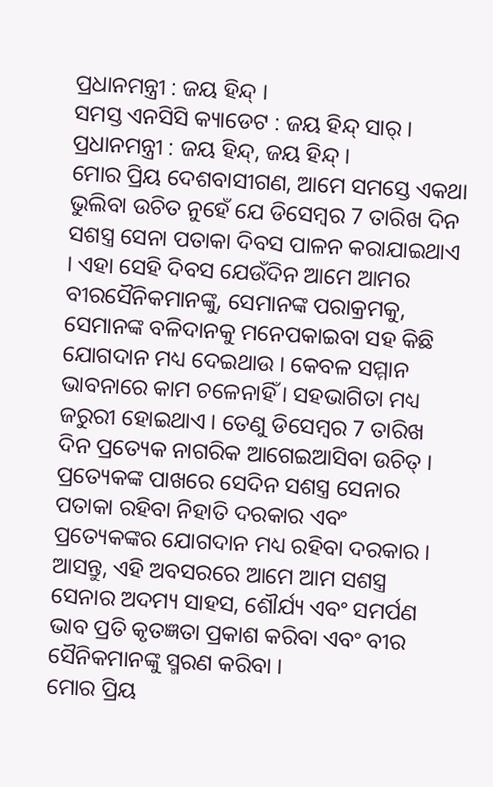ପ୍ରଧାନମନ୍ତ୍ରୀ : ଜୟ ହିନ୍ଦ୍ ।
ସମସ୍ତ ଏନସିସି କ୍ୟାଡେଟ : ଜୟ ହିନ୍ଦ୍ ସାର୍ ।
ପ୍ରଧାନମନ୍ତ୍ରୀ : ଜୟ ହିନ୍ଦ୍, ଜୟ ହିନ୍ଦ୍ ।
ମୋର ପ୍ରିୟ ଦେଶବାସୀଗଣ, ଆମେ ସମସ୍ତେ ଏକଥା ଭୁଲିବା ଉଚିତ ନୁହେଁ ଯେ ଡିସେମ୍ବର 7 ତାରିଖ ଦିନ ସଶସ୍ତ୍ର ସେନା ପତାକା ଦିବସ ପାଳନ କରାଯାଇଥାଏ । ଏହା ସେହି ଦିବସ ଯେଉଁଦିନ ଆମେ ଆମର ବୀରସୈନିକମାନଙ୍କୁ, ସେମାନଙ୍କ ପରାକ୍ରମକୁ, ସେମାନଙ୍କ ବଳିଦାନକୁ ମନେପକାଇବା ସହ କିଛି ଯୋଗଦାନ ମଧ୍ୟ ଦେଇଥାଉ । କେବଳ ସମ୍ମାନ ଭାବନାରେ କାମ ଚଳେନାହିଁ । ସହଭାଗିତା ମଧ୍ୟ ଜରୁରୀ ହୋଇଥାଏ । ତେଣୁ ଡିସେମ୍ବର 7 ତାରିଖ ଦିନ ପ୍ରତ୍ୟେକ ନାଗରିକ ଆଗେଇଆସିବା ଉଚିତ୍ । ପ୍ରତ୍ୟେକଙ୍କ ପାଖରେ ସେଦିନ ସଶସ୍ତ୍ର ସେନାର ପତାକା ରହିବା ନିହାତି ଦରକାର ଏବଂ ପ୍ରତ୍ୟେକଙ୍କର ଯୋଗଦାନ ମଧ୍ୟ ରହିବା ଦରକାର । ଆସନ୍ତୁ, ଏହି ଅବସରରେ ଆମେ ଆମ ସଶସ୍ତ୍ର ସେନାର ଅଦମ୍ୟ ସାହସ, ଶୌର୍ଯ୍ୟ ଏବଂ ସମର୍ପଣ ଭାବ ପ୍ରତି କୃତଜ୍ଞତା ପ୍ରକାଶ କରିବା ଏବଂ ବୀର ସୈନିକମାନଙ୍କୁ ସ୍ମରଣ କରିବା ।
ମୋର ପ୍ରିୟ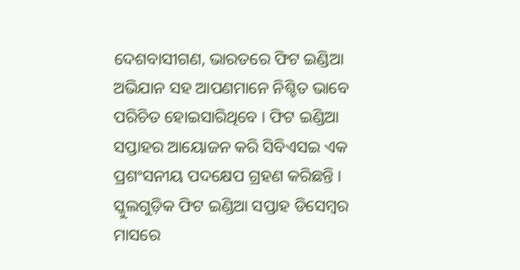ଦେଶବାସୀଗଣ, ଭାରତରେ ଫିଟ ଇଣ୍ଡିଆ ଅଭିଯାନ ସହ ଆପଣମାନେ ନିଶ୍ଚିତ ଭାବେ ପରିଚିତ ହୋଇସାରିଥିବେ । ଫିଟ ଇଣ୍ଡିଆ ସପ୍ତାହର ଆୟୋଜନ କରି ସିବିଏସଇ ଏକ ପ୍ରଶଂସନୀୟ ପଦକ୍ଷେପ ଗ୍ରହଣ କରିଛନ୍ତି । ସ୍କୁଲଗୁଡ଼ିକ ଫିଟ ଇଣ୍ଡିଆ ସପ୍ତାହ ଡିସେମ୍ବର ମାସରେ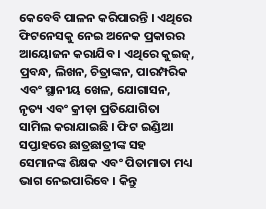କେବେବି ପାଳନ କରିପାରନ୍ତି । ଏଥିରେ ଫିଟନେସକୁ ନେଇ ଅନେକ ପ୍ରକାରର ଆୟୋଜନ କରାଯିବ । ଏଥିରେ କୁଇଜ୍, ପ୍ରବନ୍ଧ, ଲିଖନ, ଚିତ୍ରାଙ୍କନ, ପାରମ୍ପରିକ ଏବଂ ସ୍ଥାନୀୟ ଖେଳ, ଯୋଗାସନ, ନୃତ୍ୟ ଏବଂ କ୍ରୀଡ଼ା ପ୍ରତିଯୋଗିତା ସାମିଲ କରାଯାଇଛି । ଫିଟ ଇଣ୍ଡିଆ ସପ୍ତାହରେ ଛାତ୍ରଛାତ୍ରୀଙ୍କ ସହ ସେମାନଙ୍କ ଶିକ୍ଷକ ଏବଂ ପିତାମାତା ମଧ୍ୟ ଭାଗ ନେଇପାରିବେ । କିନ୍ତୁ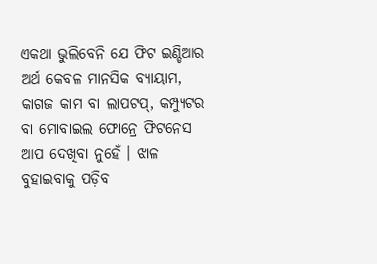ଏକଥା ଭୁଲିବେନି ଯେ ଫିଟ ଇଣ୍ଡିଆର ଅର୍ଥ କେବଳ ମାନସିକ ବ୍ୟାୟାମ, କାଗଜ କାମ ବା ଲାପଟପ୍, କମ୍ପ୍ୟୁଟର ବା ମୋବାଇଲ ଫୋନ୍ରେ ଫିଟନେସ ଆପ ଦେଖିବା ନୁହେଁ । ଝାଳ ବୁହାଇବାକୁ ପଡ଼ିବ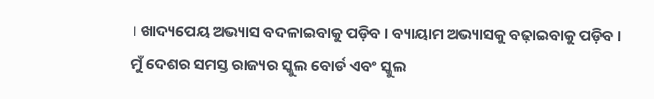। ଖାଦ୍ୟପେୟ ଅଭ୍ୟାସ ବଦଳାଇବାକୁ ପଡ଼ିବ । ବ୍ୟାୟାମ ଅଭ୍ୟାସକୁ ବଢ଼ାଇବାକୁ ପଡ଼ିବ । ମୁଁ ଦେଶର ସମସ୍ତ ରାଜ୍ୟର ସ୍କୁଲ ବୋର୍ଡ ଏବଂ ସ୍କୁଲ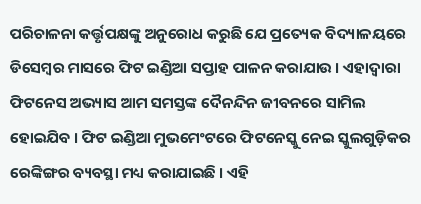ପରିଚାଳନା କର୍ତ୍ତୃପକ୍ଷଙ୍କୁ ଅନୁରୋଧ କରୁଛି ଯେ ପ୍ରତ୍ୟେକ ବିଦ୍ୟାଳୟରେ ଡିସେମ୍ବର ମାସରେ ଫିଟ ଇଣ୍ଡିଆ ସପ୍ତାହ ପାଳନ କରାଯାଉ । ଏହାଦ୍ୱାରା ଫିଟନେସ ଅଭ୍ୟାସ ଆମ ସମସ୍ତଙ୍କ ଦୈନନ୍ଦିନ ଜୀବନରେ ସାମିଲ ହୋଇଯିବ । ଫିଟ ଇଣ୍ଡିଆ ମୁଭମେଂଟରେ ଫିଟନେସ୍କୁ ନେଇ ସ୍କୁଲଗୁଡ଼ିକର ରେଙ୍କିଙ୍ଗର ବ୍ୟବସ୍ଥା ମଧ୍ୟ କରାଯାଇଛି । ଏହି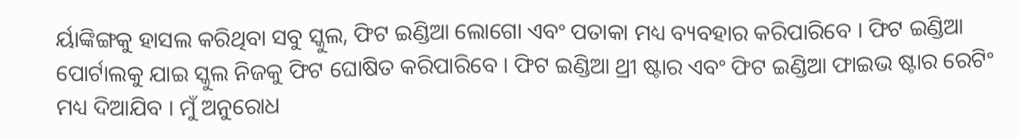ର୍ୟାଙ୍କିଙ୍ଗକୁ ହାସଲ କରିଥିବା ସବୁ ସ୍କୁଲ, ଫିଟ ଇଣ୍ଡିଆ ଲୋଗୋ ଏବଂ ପତାକା ମଧ୍ୟ ବ୍ୟବହାର କରିପାରିବେ । ଫିଟ ଇଣ୍ଡିଆ ପୋର୍ଟାଲକୁ ଯାଇ ସ୍କୁଲ ନିଜକୁ ଫିଟ ଘୋଷିତ କରିପାରିବେ । ଫିଟ ଇଣ୍ଡିଆ ଥ୍ରୀ ଷ୍ଟାର ଏବଂ ଫିଟ ଇଣ୍ଡିଆ ଫାଇଭ ଷ୍ଟାର ରେଟିଂ ମଧ୍ୟ ଦିଆଯିବ । ମୁଁ ଅନୁରୋଧ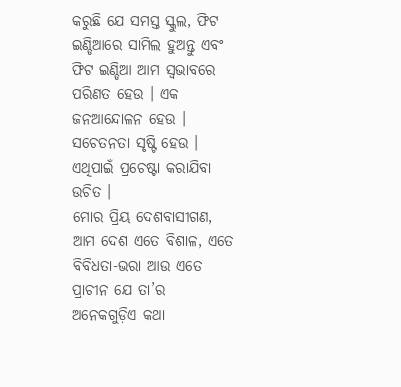କରୁଛି ଯେ ସମସ୍ତ ସ୍କୁଲ, ଫିଟ ଇଣ୍ଡିଆରେ ସାମିଲ ହୁଅନ୍ତୁ ଏବଂ ଫିଟ ଇଣ୍ଡିଆ ଆମ ସ୍ୱଭାବରେ ପରିଣତ ହେଉ । ଏକ ଜନଆନ୍ଦୋଳନ ହେଉ । ସଚେତନତା ସୃଷ୍ଟି ହେଉ । ଏଥିପାଇଁ ପ୍ରଚେଷ୍ଟା କରାଯିବା ଉଚିତ ।
ମୋର ପ୍ରିୟ ଦେଶବାସୀଗଣ, ଆମ ଦେଶ ଏତେ ବିଶାଳ, ଏତେ ବିବିଧତା-ଭରା ଆଉ ଏତେ ପ୍ରାଚୀନ ଯେ ତା’ର ଅନେକଗୁଡ଼ିଏ କଥା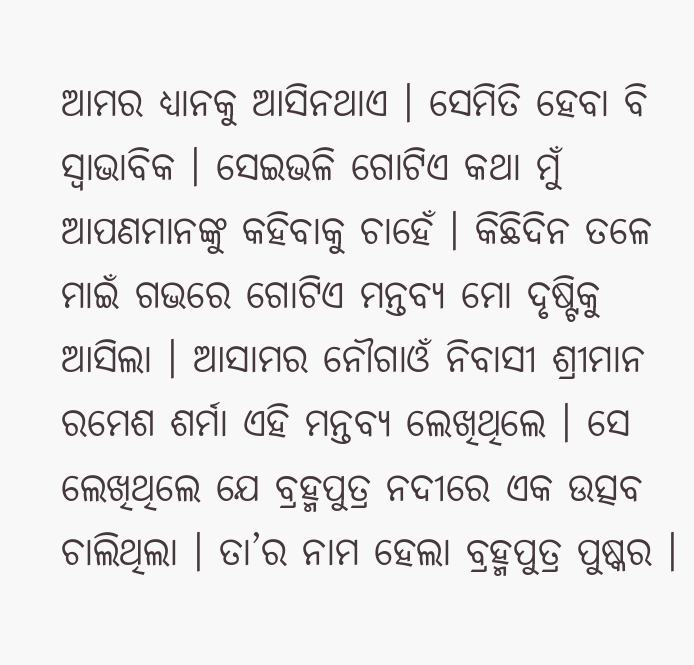ଆମର ଧ୍ୟାନକୁ ଆସିନଥାଏ । ସେମିତି ହେବା ବି ସ୍ୱାଭାବିକ । ସେଇଭଳି ଗୋଟିଏ କଥା ମୁଁ ଆପଣମାନଙ୍କୁ କହିବାକୁ ଚାହେଁ । କିଛିଦିନ ତଳେ ମାଇଁ ଗଭରେ ଗୋଟିଏ ମନ୍ତବ୍ୟ ମୋ ଦୃଷ୍ଟିକୁ ଆସିଲା । ଆସାମର ନୌଗାଓଁ ନିବାସୀ ଶ୍ରୀମାନ ରମେଶ ଶର୍ମା ଏହି ମନ୍ତବ୍ୟ ଲେଖିଥିଲେ । ସେ ଲେଖିଥିଲେ ଯେ ବ୍ରହ୍ମପୁତ୍ର ନଦୀରେ ଏକ ଉତ୍ସବ ଚାଲିଥିଲା । ତା’ର ନାମ ହେଲା ବ୍ରହ୍ମପୁତ୍ର ପୁଷ୍କର ।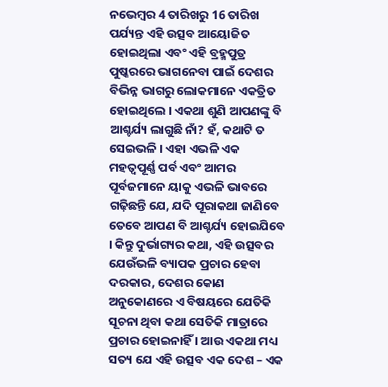ନଭେମ୍ବର 4 ତାରିଖରୁ 16 ତାରିଖ ପର୍ଯ୍ୟନ୍ତ ଏହି ଉତ୍ସବ ଆୟୋଜିତ ହୋଇଥିଲା ଏବଂ ଏହି ବ୍ରହ୍ମପୁତ୍ର ପୁଷ୍କରରେ ଭାଗନେବା ପାଇଁ ଦେଶର ବିଭିନ୍ନ ଭାଗରୁ ଲୋକମାନେ ଏକତ୍ରିତ ହୋଇଥିଲେ । ଏକଥା ଶୁଣି ଆପଣଙ୍କୁ ବି ଆଶ୍ଚର୍ଯ୍ୟ ଲାଗୁଛି ନାଁ? ହଁ, କଥାଟି ତ ସେଇଭଳି । ଏହା ଏଭଳି ଏକ ମହତ୍ୱପୂର୍ଣ୍ଣ ପର୍ବ ଏବଂ ଆମର ପୂର୍ବଜମାନେ ୟାକୁ ଏଭଳି ଭାବରେ ଗଢ଼ିଛନ୍ତି ଯେ, ଯଦି ପୂରାକଥା ଜାଣିବେ ତେବେ ଆପଣ ବି ଆଶ୍ଚର୍ଯ୍ୟ ହୋଇଯିବେ । କିନ୍ତୁ ଦୁର୍ଭାଗ୍ୟର କଥା, ଏହି ଉତ୍ସବର ଯେଉଁଭଳି ବ୍ୟାପକ ପ୍ରଚାର ହେବା ଦରକାର, ଦେଶର କୋଣ ଅନୁକୋଣରେ ଏ ବିଷୟରେ ଯେତିକି ସୂଚନା ଥିବା କଥା ସେତିକି ମାତ୍ରାରେ ପ୍ରଚାର ହୋଇନାହିଁ । ଆଉ ଏକଥା ମଧ୍ୟ ସତ୍ୟ ଯେ ଏହି ଉତ୍ସବ ଏକ ଦେଶ – ଏକ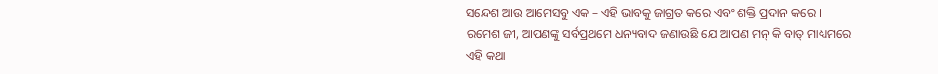ସନ୍ଦେଶ ଆଉ ଆମେସବୁ ଏକ – ଏହି ଭାବକୁ ଜାଗ୍ରତ କରେ ଏବଂ ଶକ୍ତି ପ୍ରଦାନ କରେ ।
ରମେଶ ଜୀ, ଆପଣଙ୍କୁ ସର୍ବପ୍ରଥମେ ଧନ୍ୟବାଦ ଜଣାଉଛି ଯେ ଆପଣ ମନ୍ କି ବାତ୍ ମାଧ୍ୟମରେ ଏହି କଥା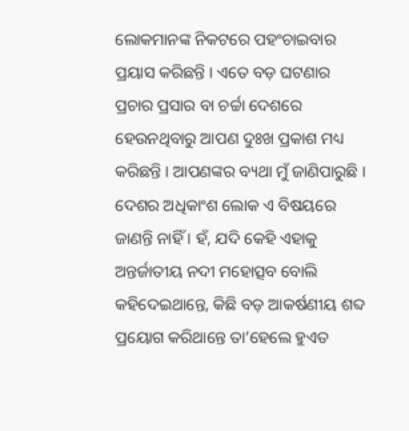ଲୋକମାନଙ୍କ ନିକଟରେ ପହଂଚାଇବାର ପ୍ରୟାସ କରିଛନ୍ତି । ଏତେ ବଡ଼ ଘଟଣାର ପ୍ରଚାର ପ୍ରସାର ବା ଚର୍ଚ୍ଚା ଦେଶରେ ହେଉନଥିବାରୁ ଆପଣ ଦୁଃଖ ପ୍ରକାଶ ମଧ୍ୟ କରିଛନ୍ତି । ଆପଣଙ୍କର ବ୍ୟଥା ମୁଁ ଜାଣିପାରୁଛି । ଦେଶର ଅଧିକାଂଶ ଲୋକ ଏ ବିଷୟରେ ଜାଣନ୍ତି ନାହିଁ । ହଁ, ଯଦି କେହି ଏହାକୁ ଅନ୍ତର୍ଜାତୀୟ ନଦୀ ମହୋତ୍ସବ ବୋଲି କହିଦେଇଥାନ୍ତେ, କିଛି ବଡ଼ ଆକର୍ଷଣୀୟ ଶବ୍ଦ ପ୍ରୟୋଗ କରିଥାନ୍ତେ ତା’ହେଲେ ହୁଏତ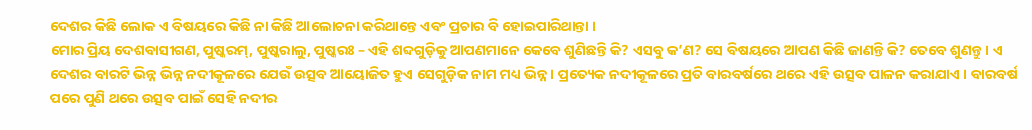ଦେଶର କିଛି ଲୋକ ଏ ବିଷୟରେ କିଛି ନା କିଛି ଆଲୋଚନା କରିଥାନ୍ତେ ଏବଂ ପ୍ରଚାର ବି ହୋଇପାରିଥାନ୍ତା ।
ମୋର ପ୍ରିୟ ଦେଶବାସୀଗଣ, ପୁଷ୍କରମ୍, ପୁଷ୍କରାଲୁ, ପୁଷ୍କରଃ – ଏହି ଶବ୍ଦଗୁଡ଼ିକୁ ଆପଣମାନେ କେବେ ଶୁଣିଛନ୍ତି କି? ଏସବୁ କ’ଣ? ସେ ବିଷୟରେ ଆପଣ କିଛି ଜାଣନ୍ତି କି? ତେବେ ଶୁଣନ୍ତୁ । ଏ ଦେଶର ବାରଟି ଭିନ୍ନ ଭିନ୍ନ ନଦୀକୂଳରେ ଯେଉଁ ଉତ୍ସବ ଆୟୋଜିତ ହୁଏ ସେଗୁଡ଼ିକ ନାମ ମଧ୍ୟ ଭିନ୍ନ । ପ୍ରତ୍ୟେକ ନଦୀକୂଳରେ ପ୍ରତି ବାରବର୍ଷରେ ଥରେ ଏହି ଉତ୍ସବ ପାଳନ କରାଯାଏ । ବାରବର୍ଷ ପରେ ପୁଣି ଥରେ ଉତ୍ସବ ପାଇଁ ସେହି ନଦୀର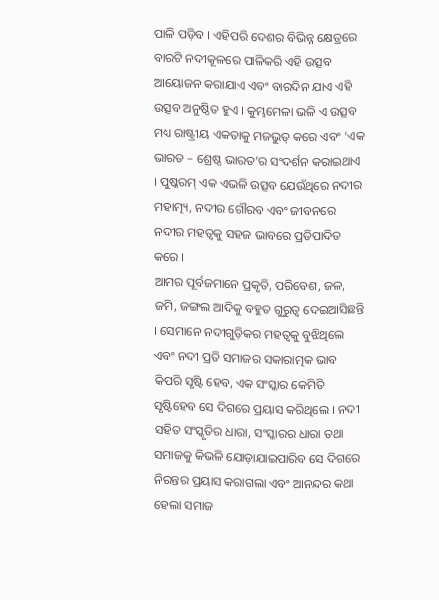ପାଳି ପଡ଼ିବ । ଏହିପରି ଦେଶର ବିଭିନ୍ନ କ୍ଷେତ୍ରରେ ବାରଟି ନଦୀକୂଳରେ ପାଳିକରି ଏହି ଉତ୍ସବ ଆୟୋଜନ କରାଯାଏ ଏବଂ ବାରଦିନ ଯାଏ ଏହି ଉତ୍ସବ ଅନୁଷ୍ଠିତ ହୁଏ । କୁମ୍ଭମେଳା ଭଳି ଏ ଉତ୍ସବ ମଧ୍ୟ ରାଷ୍ଟ୍ରୀୟ ଏକତାକୁ ମଜଭୁତ୍ କରେ ଏବଂ ‘ଏକ ଭାରତ – ଶ୍ରେଷ୍ଠ ଭାରତ’ର ସଂଦର୍ଶନ କରାଇଥାଏ । ପୁଷ୍କରମ୍ ଏକ ଏଭଳି ଉତ୍ସବ ଯେଉଁଥିରେ ନଦୀର ମହାତ୍ମ୍ୟ, ନଦୀର ଗୌରବ ଏବଂ ଜୀବନରେ ନଦୀର ମହତ୍ୱକୁ ସହଜ ଭାବରେ ପ୍ରତିପାଦିତ କରେ ।
ଆମର ପୂର୍ବଜମାନେ ପ୍ରକୃତି, ପରିବେଶ, ଜଳ, ଜମି, ଜଙ୍ଗଲ ଆଦିକୁ ବହୁତ ଗୁରୁତ୍ୱ ଦେଇଆସିଛନ୍ତି । ସେମାନେ ନଦୀଗୁଡ଼ିକର ମହତ୍ୱକୁ ବୁଝିଥିଲେ ଏବଂ ନଦୀ ପ୍ରତି ସମାଜର ସକାରାତ୍ମକ ଭାବ କିପରି ସୃଷ୍ଟି ହେବ, ଏକ ସଂସ୍କାର କେମିତି ସୃଷ୍ଟିହେବ ସେ ଦିଗରେ ପ୍ରୟାସ କରିଥିଲେ । ନଦୀ ସହିତ ସଂସ୍କୃତିର ଧାରା, ସଂସ୍କାରର ଧାରା ତଥା ସମାଜକୁ କିଭଳି ଯୋଡ଼ାଯାଇପାରିବ ସେ ଦିଗରେ ନିରନ୍ତର ପ୍ରୟାସ କରାଗଲା ଏବଂ ଆନନ୍ଦର କଥା ହେଲା ସମାଜ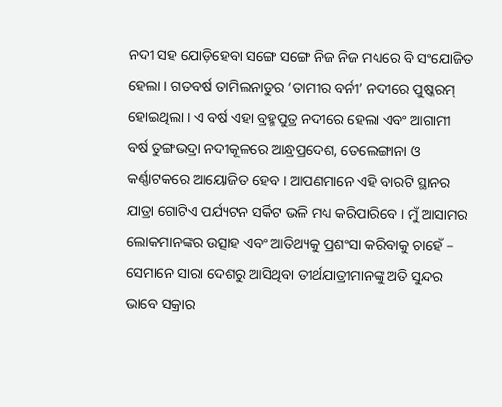ନଦୀ ସହ ଯୋଡ଼ିହେବା ସଙ୍ଗେ ସଙ୍ଗେ ନିଜ ନିଜ ମଧ୍ୟରେ ବି ସଂଯୋଜିତ ହେଲା । ଗତବର୍ଷ ତାମିଲନାଡୁର ‘ତାମୀର ବର୍ନୀ’ ନଦୀରେ ପୁଷ୍କରମ୍ ହୋଇଥିଲା । ଏ ବର୍ଷ ଏହା ବ୍ରହ୍ମପୁତ୍ର ନଦୀରେ ହେଲା ଏବଂ ଆଗାମୀ ବର୍ଷ ତୁଙ୍ଗଭଦ୍ରା ନଦୀକୂଳରେ ଆନ୍ଧ୍ରପ୍ରଦେଶ, ତେଲେଙ୍ଗାନା ଓ କର୍ଣ୍ଣାଟକରେ ଆୟୋଜିତ ହେବ । ଆପଣମାନେ ଏହି ବାରଟି ସ୍ଥାନର ଯାତ୍ରା ଗୋଟିଏ ପର୍ଯ୍ୟଟନ ସର୍କିଟ ଭଳି ମଧ୍ୟ କରିପାରିବେ । ମୁଁ ଆସାମର ଲୋକମାନଙ୍କର ଉତ୍ସାହ ଏବଂ ଆତିଥ୍ୟକୁ ପ୍ରଶଂସା କରିବାକୁ ଚାହେଁ – ସେମାନେ ସାରା ଦେଶରୁ ଆସିଥିବା ତୀର୍ଥଯାତ୍ରୀମାନଙ୍କୁ ଅତି ସୁନ୍ଦର ଭାବେ ସକ୍ରାର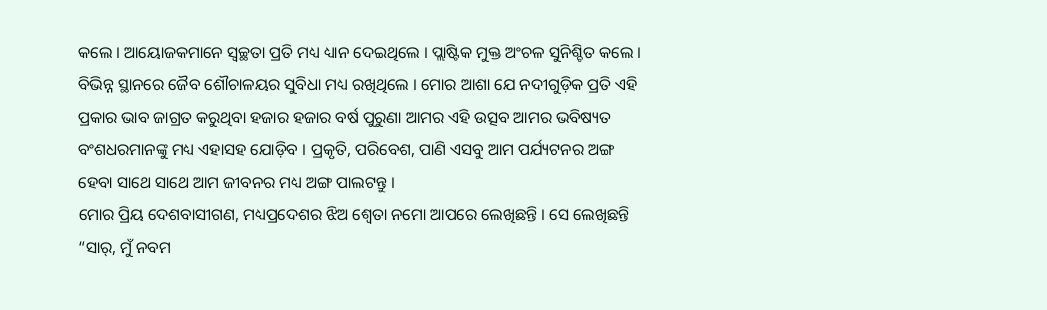କଲେ । ଆୟୋଜକମାନେ ସ୍ୱଚ୍ଛତା ପ୍ରତି ମଧ୍ୟ ଧ୍ୟାନ ଦେଇଥିଲେ । ପ୍ଲାଷ୍ଟିକ ମୁକ୍ତ ଅଂଚଳ ସୁନିଶ୍ଚିତ କଲେ । ବିଭିନ୍ନ ସ୍ଥାନରେ ଜୈବ ଶୌଚାଳୟର ସୁବିଧା ମଧ୍ୟ ରଖିଥିଲେ । ମୋର ଆଶା ଯେ ନଦୀଗୁଡ଼ିକ ପ୍ରତି ଏହି ପ୍ରକାର ଭାବ ଜାଗ୍ରତ କରୁଥିବା ହଜାର ହଜାର ବର୍ଷ ପୁରୁଣା ଆମର ଏହି ଉତ୍ସବ ଆମର ଭବିଷ୍ୟତ ବଂଶଧରମାନଙ୍କୁ ମଧ୍ୟ ଏହାସହ ଯୋଡ଼ିବ । ପ୍ରକୃତି, ପରିବେଶ, ପାଣି ଏସବୁ ଆମ ପର୍ଯ୍ୟଟନର ଅଙ୍ଗ ହେବା ସାଥେ ସାଥେ ଆମ ଜୀବନର ମଧ୍ୟ ଅଙ୍ଗ ପାଲଟନ୍ତୁ ।
ମୋର ପ୍ରିୟ ଦେଶବାସୀଗଣ, ମଧ୍ୟପ୍ରଦେଶର ଝିଅ ଶ୍ୱେତା ନମୋ ଆପରେ ଲେଖିଛନ୍ତି । ସେ ଲେଖିଛନ୍ତି “ସାର୍, ମୁଁ ନବମ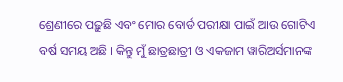ଶ୍ରେଣୀରେ ପଢ଼ୁଛି ଏବଂ ମୋର ବୋର୍ଡ ପରୀକ୍ଷା ପାଇଁ ଆଉ ଗୋଟିଏ ବର୍ଷ ସମୟ ଅଛି । କିନ୍ତୁ ମୁଁ ଛାତ୍ରଛାତ୍ରୀ ଓ ଏକଜାମ ୱାରିଅର୍ସମାନଙ୍କ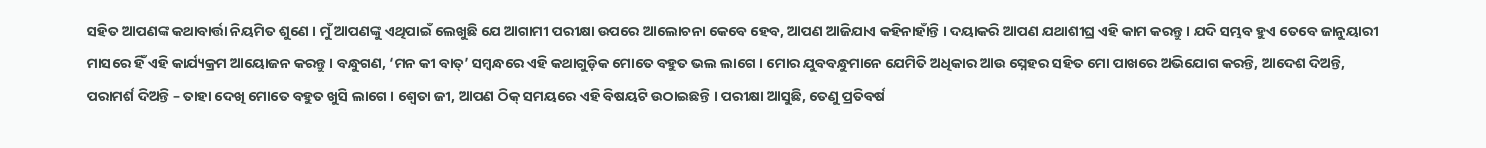ସହିତ ଆପଣଙ୍କ କଥାବାର୍ତ୍ତା ନିୟମିତ ଶୁଣେ । ମୁଁ ଆପଣଙ୍କୁ ଏଥିପାଇଁ ଲେଖୁଛି ଯେ ଆଗାମୀ ପରୀକ୍ଷା ଉପରେ ଆଲୋଚନା କେବେ ହେବ, ଆପଣ ଆଜିଯାଏ କହିନାହାଁନ୍ତି । ଦୟାକରି ଆପଣ ଯଥାଶୀଘ୍ର ଏହି କାମ କରନ୍ତୁ । ଯଦି ସମ୍ଭବ ହୁଏ ତେବେ ଜାନୁୟାରୀ ମାସରେ ହିଁ ଏହି କାର୍ଯ୍ୟକ୍ରମ ଆୟୋଜନ କରନ୍ତୁ । ବନ୍ଧୁଗଣ, ‘ମନ କୀ ବାତ୍’ ସମ୍ବନ୍ଧରେ ଏହି କଥାଗୁଡ଼ିକ ମୋତେ ବହୁତ ଭଲ ଲାଗେ । ମୋର ଯୁବବନ୍ଧୁମାନେ ଯେମିତି ଅଧିକାର ଆଉ ସ୍ନେହର ସହିତ ମୋ ପାଖରେ ଅଭିଯୋଗ କରନ୍ତି, ଆଦେଶ ଦିଅନ୍ତି, ପରାମର୍ଶ ଦିଅନ୍ତି – ତାହା ଦେଖି ମୋତେ ବହୁତ ଖୁସି ଲାଗେ । ଶ୍ୱେତା ଜୀ, ଆପଣ ଠିକ୍ ସମୟରେ ଏହି ବିଷୟଟି ଉଠାଇଛନ୍ତି । ପରୀକ୍ଷା ଆସୁଛି, ତେଣୁ ପ୍ରତିବର୍ଷ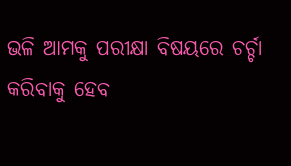ଭଳି ଆମକୁ ପରୀକ୍ଷା ବିଷୟରେ ଚର୍ଚ୍ଚା କରିବାକୁ ହେବ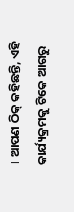। ଆପଣ ଠିକ୍ କହିଛନ୍ତି, ଏହି କାର୍ଯ୍ୟକ୍ରମକୁ ଟିକେ ଆଗରୁ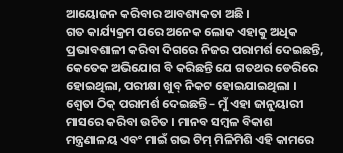ଆୟୋଜନ କରିବାର ଆବଶ୍ୟକତା ଅଛି ।
ଗତ କାର୍ଯ୍ୟକ୍ରମ ପରେ ଅନେକ ଲୋକ ଏହାକୁ ଅଧିକ ପ୍ରଭାବଶାଳୀ କରିବା ଦିଗରେ ନିଜର ପରାମର୍ଶ ଦେଇଛନ୍ତି, କେତେକ ଅଭିଯୋଗ ବି କରିଛନ୍ତି ଯେ ଗତଥର ଡେରିରେ ହୋଇଥିଲା, ପରୀକ୍ଷା ଖୁବ୍ ନିକଟ ହୋଇଯାଇଥିଲା । ଶ୍ୱେତା ଠିକ୍ ପରାମର୍ଶ ଦେଇଛନ୍ତି – ମୁଁ ଏହା ଜାନୁୟାରୀ ମାସରେ କରିବା ଉଚିତ । ମାନବ ସମ୍ବଳ ବିକାଶ ମନ୍ତ୍ରଣାଳୟ ଏବଂ ମାଇଁ ଗଭ ଟିମ୍ ମିଳିମିଶି ଏହି କାମରେ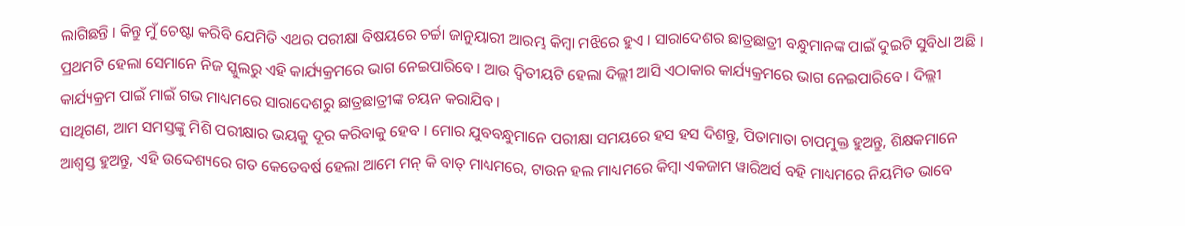ଲାଗିଛନ୍ତି । କିନ୍ତୁ ମୁଁ ଚେଷ୍ଟା କରିବି ଯେମିତି ଏଥର ପରୀକ୍ଷା ବିଷୟରେ ଚର୍ଚ୍ଚା ଜାନୁୟାରୀ ଆରମ୍ଭ କିମ୍ବା ମଝିରେ ହୁଏ । ସାରାଦେଶର ଛାତ୍ରଛାତ୍ରୀ ବନ୍ଧୁମାନଙ୍କ ପାଇଁ ଦୁଇଟି ସୁବିଧା ଅଛି । ପ୍ରଥମଟି ହେଲା ସେମାନେ ନିଜ ସ୍କୁଲରୁ ଏହି କାର୍ଯ୍ୟକ୍ରମରେ ଭାଗ ନେଇପାରିବେ । ଆଉ ଦ୍ୱିତୀୟଟି ହେଲା ଦିଲ୍ଲୀ ଆସି ଏଠାକାର କାର୍ଯ୍ୟକ୍ରମରେ ଭାଗ ନେଇପାରିବେ । ଦିଲ୍ଲୀ କାର୍ଯ୍ୟକ୍ରମ ପାଇଁ ମାଇଁ ଗଭ ମାଧ୍ୟମରେ ସାରାଦେଶରୁ ଛାତ୍ରଛାତ୍ରୀଙ୍କ ଚୟନ କରାଯିବ ।
ସାଥିଗଣ, ଆମ ସମସ୍ତଙ୍କୁ ମିଶି ପରୀକ୍ଷାର ଭୟକୁ ଦୂର କରିବାକୁ ହେବ । ମୋର ଯୁବବନ୍ଧୁମାନେ ପରୀକ୍ଷା ସମୟରେ ହସ ହସ ଦିଶନ୍ତୁ, ପିତାମାତା ଚାପମୁକ୍ତ ହୁଅନ୍ତୁ, ଶିକ୍ଷକମାନେ ଆଶ୍ୱସ୍ତ ହୁଅନ୍ତୁ, ଏହି ଉଦ୍ଦେଶ୍ୟରେ ଗତ କେତେବର୍ଷ ହେଲା ଆମେ ମନ୍ କି ବାତ୍ ମାଧ୍ୟମରେ, ଟାଉନ ହଲ ମାଧ୍ୟମରେ କିମ୍ବା ଏକଜାମ ୱାରିଅର୍ସ ବହି ମାଧ୍ୟମରେ ନିୟମିତ ଭାବେ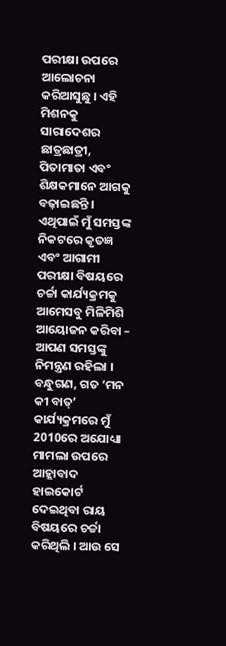ପରୀକ୍ଷା ଉପରେ ଆଲୋଚନା କରିଆସୁଛୁ । ଏହି ମିଶନକୁ ସାରାଦେଶର ଛାତ୍ରଛାତ୍ରୀ, ପିତାମାତା ଏବଂ ଶିକ୍ଷକମାନେ ଆଗକୁ ବଢ଼ାଇଛନ୍ତି । ଏଥିପାଇଁ ମୁଁ ସମସ୍ତଙ୍କ ନିକଟରେ କୃତଜ୍ଞ ଏବଂ ଆଗାମୀ ପରୀକ୍ଷା ବିଷୟରେ ଚର୍ଚ୍ଚା କାର୍ଯ୍ୟକ୍ରମକୁ ଆମେସବୁ ମିଳିମିଶି ଆୟୋଜନ କରିବା – ଆପଣ ସମସ୍ତଙ୍କୁ ନିମନ୍ତ୍ରଣ ରହିଲା ।
ବନ୍ଧୁଗଣ, ଗତ ‘ମନ କୀ ବାତ୍’ କାର୍ଯ୍ୟକ୍ରମରେ ମୁଁ 2010ରେ ଅଯୋଧ୍ୟା ମାମଲା ଉପରେ ଆହ୍ଲାବାଦ ହାଇକୋର୍ଟ ଦେଇଥିବା ରାୟ ବିଷୟରେ ଚର୍ଚ୍ଚା କରିଥିଲି । ଆଉ ସେ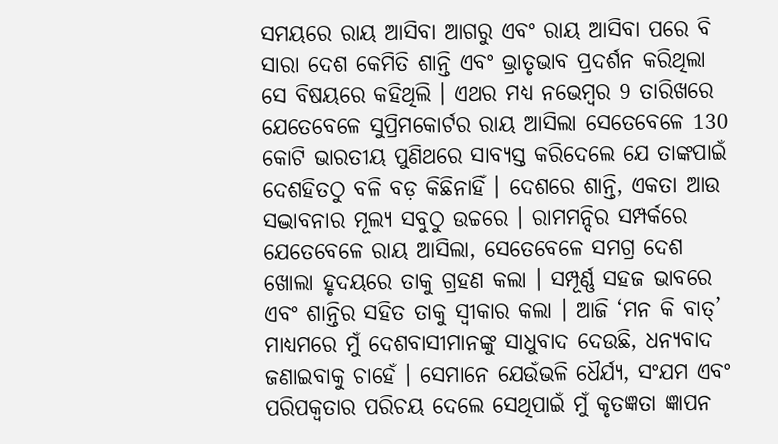ସମୟରେ ରାୟ ଆସିବା ଆଗରୁ ଏବଂ ରାୟ ଆସିବା ପରେ ବି ସାରା ଦେଶ କେମିତି ଶାନ୍ତି ଏବଂ ଭ୍ରାତୃଭାବ ପ୍ରଦର୍ଶନ କରିଥିଲା ସେ ବିଷୟରେ କହିଥିଲି । ଏଥର ମଧ୍ୟ ନଭେମ୍ବର 9 ତାରିଖରେ ଯେତେବେଳେ ସୁପ୍ରିମକୋର୍ଟର ରାୟ ଆସିଲା ସେତେବେଳେ 130 କୋଟି ଭାରତୀୟ ପୁଣିଥରେ ସାବ୍ୟସ୍ତ କରିଦେଲେ ଯେ ତାଙ୍କପାଇଁ ଦେଶହିତଠୁ ବଳି ବଡ଼ କିଛିନାହିଁ । ଦେଶରେ ଶାନ୍ତି, ଏକତା ଆଉ ସଦ୍ଭାବନାର ମୂଲ୍ୟ ସବୁଠୁ ଉଚ୍ଚରେ । ରାମମନ୍ଦିର ସମ୍ପର୍କରେ ଯେତେବେଳେ ରାୟ ଆସିଲା, ସେତେବେଳେ ସମଗ୍ର ଦେଶ ଖୋଲା ହୃଦୟରେ ତାକୁ ଗ୍ରହଣ କଲା । ସମ୍ପୂର୍ଣ୍ଣ ସହଜ ଭାବରେ ଏବଂ ଶାନ୍ତିର ସହିତ ତାକୁ ସ୍ୱୀକାର କଲା । ଆଜି ‘ମନ କି ବାତ୍’ ମାଧ୍ୟମରେ ମୁଁ ଦେଶବାସୀମାନଙ୍କୁ ସାଧୁବାଦ ଦେଉଛି, ଧନ୍ୟବାଦ ଜଣାଇବାକୁ ଚାହେଁ । ସେମାନେ ଯେଉଁଭଳି ଧୈର୍ଯ୍ୟ, ସଂଯମ ଏବଂ ପରିପକ୍ୱତାର ପରିଚୟ ଦେଲେ ସେଥିପାଇଁ ମୁଁ କୃତଜ୍ଞତା ଜ୍ଞାପନ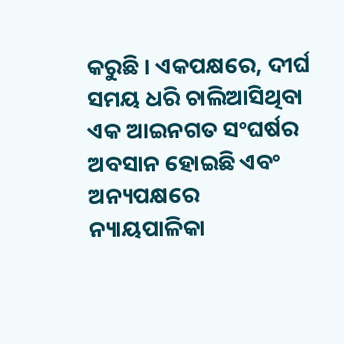କରୁଛି । ଏକପକ୍ଷରେ, ଦୀର୍ଘ ସମୟ ଧରି ଚାଲିଆସିଥିବା ଏକ ଆଇନଗତ ସଂଘର୍ଷର ଅବସାନ ହୋଇଛି ଏବଂ ଅନ୍ୟପକ୍ଷରେ ନ୍ୟାୟପାଳିକା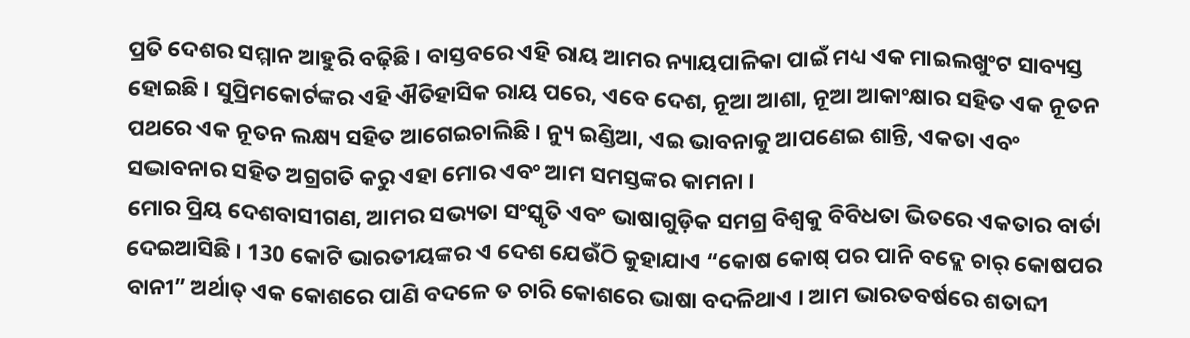ପ୍ରତି ଦେଶର ସମ୍ମାନ ଆହୁରି ବଢ଼ିଛି । ବାସ୍ତବରେ ଏହି ରାୟ ଆମର ନ୍ୟାୟପାଳିକା ପାଇଁ ମଧ୍ୟ ଏକ ମାଇଲଖୁଂଟ ସାବ୍ୟସ୍ତ ହୋଇଛି । ସୁପ୍ରିମକୋର୍ଟଙ୍କର ଏହି ଐତିହାସିକ ରାୟ ପରେ, ଏବେ ଦେଶ, ନୂଆ ଆଶା, ନୂଆ ଆକାଂକ୍ଷାର ସହିତ ଏକ ନୂତନ ପଥରେ ଏକ ନୂତନ ଲକ୍ଷ୍ୟ ସହିତ ଆଗେଇଚାଲିଛି । ନ୍ୟୁ ଇଣ୍ଡିଆ, ଏଇ ଭାବନାକୁ ଆପଣେଇ ଶାନ୍ତି, ଏକତା ଏବଂ ସଦ୍ଭାବନାର ସହିତ ଅଗ୍ରଗତି କରୁ ଏହା ମୋର ଏବଂ ଆମ ସମସ୍ତଙ୍କର କାମନା ।
ମୋର ପ୍ରିୟ ଦେଶବାସୀଗଣ, ଆମର ସଭ୍ୟତା ସଂସ୍କୃତି ଏବଂ ଭାଷାଗୁଡ଼ିକ ସମଗ୍ର ବିଶ୍ୱକୁ ବିବିଧତା ଭିତରେ ଏକତାର ବାର୍ତା ଦେଇଆସିଛି । 130 କୋଟି ଭାରତୀୟଙ୍କର ଏ ଦେଶ ଯେଉଁଠି କୁହାଯାଏ “କୋଷ କୋଷ୍ ପର ପାନି ବଦ୍ଲେ ଚାର୍ କୋଷପର ବାନୀ” ଅର୍ଥାତ୍ ଏକ କୋଶରେ ପାଣି ବଦଳେ ତ ଚାରି କୋଶରେ ଭାଷା ବଦଳିଥାଏ । ଆମ ଭାରତବର୍ଷରେ ଶତାବ୍ଦୀ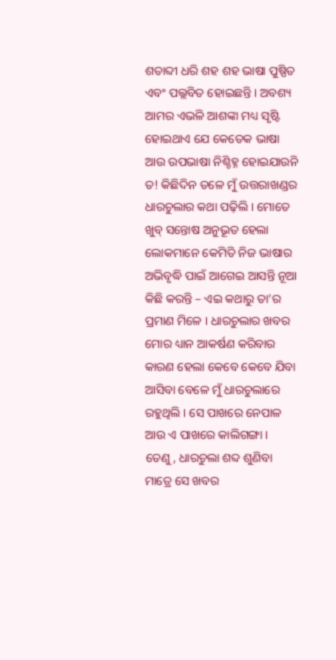ଶତାବ୍ଦୀ ଧରି ଶହ ଶହ ଭାଷା ପୁଷ୍ପିତ ଏବଂ ପଲ୍ଲବିତ ହୋଇଛନ୍ତି । ଅବଶ୍ୟ ଆମର ଏଭଳି ଆଶଙ୍କା ମଧ୍ୟ ସୃଷ୍ଟି ହୋଇଥାଏ ଯେ କେତେକ ଭାଷା ଆଉ ଉପଭାଷା ନିଶ୍ଚିହ୍ନ ହୋଇଯାଉନି ତ! କିଛିଦିନ ତଳେ ମୁଁ ଉତ୍ତରାଖଣ୍ଡର ଧାରଚୁଲାର କଥା ପଢ଼ିଲି । ମୋତେ ଖୁବ୍ ସନ୍ତୋଷ ଅନୁଭୂତ ହେଲା ଲୋକମାନେ କେମିତି ନିଜ ଭାଷାର ଅଭିବୃଦ୍ଧି ପାଇଁ ଆଗେଇ ଆସନ୍ତି ନୂଆ କିଛି କରନ୍ତି – ଏଇ କଥାରୁ ତା’ର ପ୍ରମାଣ ମିଳେ । ଧାରଚୁଲାର ଖବର ମୋର ଧ୍ୟାନ ଆକର୍ଷଣ କରିବାର କାରଣ ହେଲା କେବେ କେବେ ଯିବା ଆସିବା ବେଳେ ମୁଁ ଧାରଚୁଲାରେ ରହୁଥିଲି । ସେ ପାଖରେ ନେପାଳ ଆଉ ଏ ପାଖରେ କାଲିଗଙ୍ଗା । ତେଣୁ, ଧାରଚୁଲା ଶବ୍ଦ ଶୁଣିବା ମାତ୍ରେ ସେ ଖବର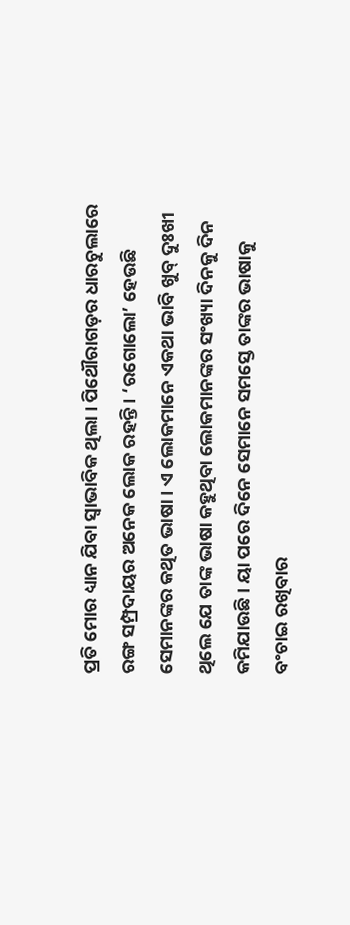ପ୍ରତି ମୋର ଧ୍ୟାନ ଯିବା ସ୍ୱାଭାବିକ ଥିଲା । ପିଥୌରାଗଡ଼ର ଧାରଚୁଲାରେ ରଙ୍ଗ ସମ୍ପ୍ରଦାୟର ଅନେକ ଲୋକ ରହନ୍ତି । ‘ରଗୋଲୋ’ ହେଉଛି ସେମାନଙ୍କର କଥିତ ଭାଷା । ଏ ଲୋକମାନେ ଏକଥା ଭାବି ଖୁବ୍ ଦୁଃଖୀ ଥିଲେ ଯେ ତାଙ୍କ ଭାଷା କହୁଥିବା ଲୋକମାନଙ୍କର ସଂଖ୍ୟା ଦିନକୁ ଦିନ କମିଯାଉଛି । ୟା ପରେ ଦିନେ ସେମାନେ ସମସ୍ତେ ତାଙ୍କର ଭାଷାକୁ ବଂଚାଇ ରଖିବାର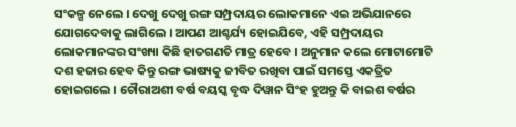ସଂକଳ୍ପ ନେଲେ । ଦେଖୁ ଦେଖୁ ରଙ୍ଗ ସମ୍ପ୍ରଦାୟର ଲୋକମାନେ ଏଇ ଅଭିଯାନରେ ଯୋଗଦେବାକୁ ଲାଗିଲେ । ଆପଣ ଆଶ୍ଚର୍ଯ୍ୟ ହୋଇଯିବେ, ଏହି ସମ୍ପ୍ରଦାୟର ଲୋକମାନଙ୍କର ସଂଖ୍ୟା କିଛି ହାତଗଣତି ମାତ୍ର ହେବେ । ଅନୁମାନ କଲେ ମୋଟାମୋଟି ଦଶ ହଜାର ହେବ କିନ୍ତୁ ରଙ୍ଗ ଭାଷ୍ୟକୁ ଜୀବିତ ରଖିବା ପାଇଁ ସମସ୍ତେ ଏକତ୍ରିତ ହୋଇଗଲେ । ଚୌରାଅଶୀ ବର୍ଷ ବୟସ୍କ ବୃଦ୍ଧ ଦିୱାନ ସିଂହ ହୁଅନ୍ତୁ କି ବାଇଶ ବର୍ଷର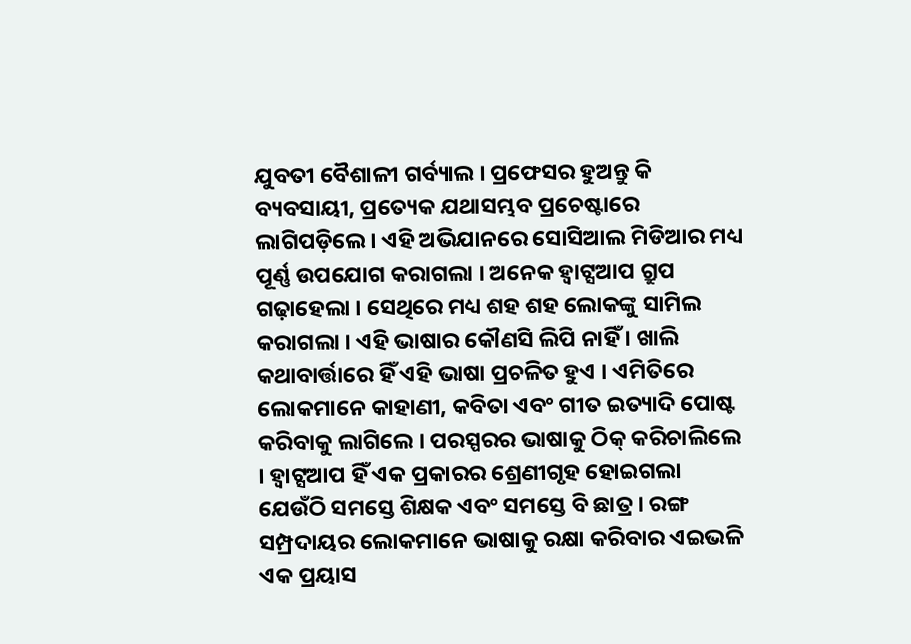ଯୁବତୀ ବୈଶାଳୀ ଗର୍ବ୍ୟାଲ । ପ୍ରଫେସର ହୁଅନ୍ତୁ କି ବ୍ୟବସାୟୀ, ପ୍ରତ୍ୟେକ ଯଥାସମ୍ଭବ ପ୍ରଚେଷ୍ଟାରେ ଲାଗିପଡ଼ିଲେ । ଏହି ଅଭିଯାନରେ ସୋସିଆଲ ମିଡିଆର ମଧ୍ୟ ପୂର୍ଣ୍ଣ ଉପଯୋଗ କରାଗଲା । ଅନେକ ହ୍ୱାଟ୍ସଆପ ଗ୍ରୁପ ଗଢ଼ାହେଲା । ସେଥିରେ ମଧ୍ୟ ଶହ ଶହ ଲୋକଙ୍କୁ ସାମିଲ କରାଗଲା । ଏହି ଭାଷାର କୌଣସି ଲିପି ନାହିଁ । ଖାଲି କଥାବାର୍ତ୍ତାରେ ହିଁ ଏହି ଭାଷା ପ୍ରଚଳିତ ହୁଏ । ଏମିତିରେ ଲୋକମାନେ କାହାଣୀ, କବିତା ଏବଂ ଗୀତ ଇତ୍ୟାଦି ପୋଷ୍ଟ କରିବାକୁ ଲାଗିଲେ । ପରସ୍ପରର ଭାଷାକୁ ଠିକ୍ କରିଚାଲିଲେ । ହ୍ୱାଟ୍ସଆପ ହିଁ ଏକ ପ୍ରକାରର ଶ୍ରେଣୀଗୃହ ହୋଇଗଲା ଯେଉଁଠି ସମସ୍ତେ ଶିକ୍ଷକ ଏବଂ ସମସ୍ତେ ବି ଛାତ୍ର । ରଙ୍ଗ ସମ୍ପ୍ରଦାୟର ଲୋକମାନେ ଭାଷାକୁ ରକ୍ଷା କରିବାର ଏଇଭଳି ଏକ ପ୍ରୟାସ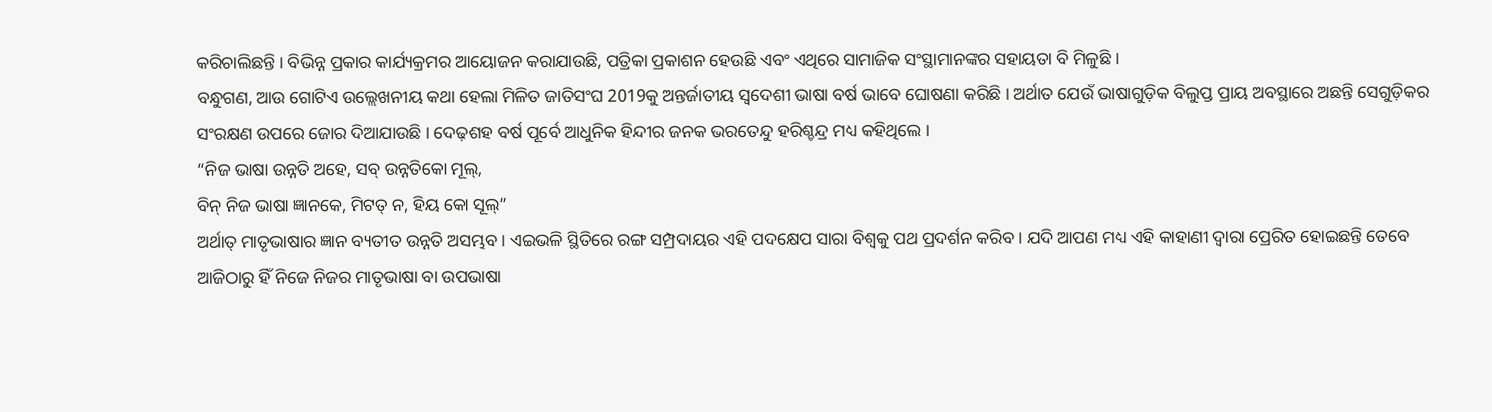କରିଚାଲିଛନ୍ତି । ବିଭିନ୍ନ ପ୍ରକାର କାର୍ଯ୍ୟକ୍ରମର ଆୟୋଜନ କରାଯାଉଛି, ପତ୍ରିକା ପ୍ରକାଶନ ହେଉଛି ଏବଂ ଏଥିରେ ସାମାଜିକ ସଂସ୍ଥାମାନଙ୍କର ସହାୟତା ବି ମିଳୁଛି ।
ବନ୍ଧୁଗଣ, ଆଉ ଗୋଟିଏ ଉଲ୍ଲେଖନୀୟ କଥା ହେଲା ମିଳିତ ଜାତିସଂଘ 2019କୁ ଅନ୍ତର୍ଜାତୀୟ ସ୍ୱଦେଶୀ ଭାଷା ବର୍ଷ ଭାବେ ଘୋଷଣା କରିଛି । ଅର୍ଥାତ ଯେଉଁ ଭାଷାଗୁଡ଼ିକ ବିଲୁପ୍ତ ପ୍ରାୟ ଅବସ୍ଥାରେ ଅଛନ୍ତି ସେଗୁଡ଼ିକର ସଂରକ୍ଷଣ ଉପରେ ଜୋର ଦିଆଯାଉଛି । ଦେଢ଼ଶହ ବର୍ଷ ପୂର୍ବେ ଆଧୁନିକ ହିନ୍ଦୀର ଜନକ ଭରତେନ୍ଦୁ ହରିଶ୍ଚନ୍ଦ୍ର ମଧ୍ୟ କହିଥିଲେ ।
“ନିଜ ଭାଷା ଉନ୍ନତି ଅହେ, ସବ୍ ଉନ୍ନତିକୋ ମୂଲ୍,
ବିନ୍ ନିଜ ଭାଷା ଜ୍ଞାନକେ, ମିଟତ୍ ନ, ହିୟ କୋ ସୂଲ୍”
ଅର୍ଥାତ୍ ମାତୃଭାଷାର ଜ୍ଞାନ ବ୍ୟତୀତ ଉନ୍ନତି ଅସମ୍ଭବ । ଏଇଭଳି ସ୍ଥିତିରେ ରଙ୍ଗ ସମ୍ପ୍ରଦାୟର ଏହି ପଦକ୍ଷେପ ସାରା ବିଶ୍ୱକୁ ପଥ ପ୍ରଦର୍ଶନ କରିବ । ଯଦି ଆପଣ ମଧ୍ୟ ଏହି କାହାଣୀ ଦ୍ୱାରା ପ୍ରେରିତ ହୋଇଛନ୍ତି ତେବେ ଆଜିଠାରୁ ହିଁ ନିଜେ ନିଜର ମାତୃଭାଷା ବା ଉପଭାଷା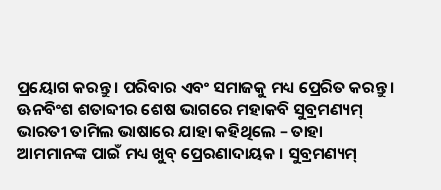ପ୍ରୟୋଗ କରନ୍ତୁ । ପରିବାର ଏବଂ ସମାଜକୁ ମଧ୍ୟ ପ୍ରେରିତ କରନ୍ତୁ ।
ଊନବିଂଶ ଶତାବ୍ଦୀର ଶେଷ ଭାଗରେ ମହାକବି ସୁବ୍ରମଣ୍ୟମ୍ ଭାରତୀ ତାମିଲ ଭାଷାରେ ଯାହା କହିଥିଲେ – ତାହା ଆମମାନଙ୍କ ପାଇଁ ମଧ୍ୟ ଖୁବ୍ ପ୍ରେରଣାଦାୟକ । ସୁବ୍ରମଣ୍ୟମ୍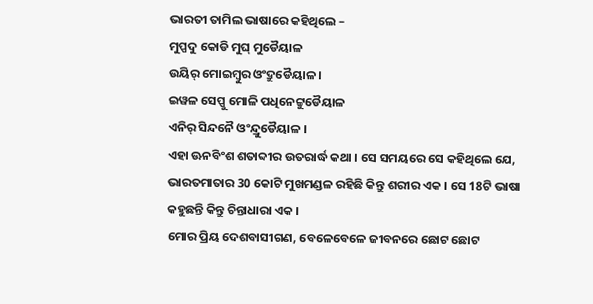ଭାରତୀ ତାମିଲ ଭାଷାରେ କହିଥିଲେ –
ମୁପ୍ପଦୁ କୋଡି ମୁଘ୍ ମୁଡୈୟାଳ
ଉୟିର୍ ମୋଇମ୍ବୁର ଓଂଦ୍ରୁଡୈୟାଳ ।
ଇୱଳ ସେପ୍ପୁ ମୋଳି ପଧିନେଟ୍ଟୁଡୈୟାଳ
ଏନିର୍ ସିନ୍ଦନୈ ଓଂନ୍ଦ୍ରୁଡୈୟାଳ ।
ଏହା ଊନବିଂଶ ଶତାବ୍ଦୀର ଉତରାର୍ଦ୍ଧ କଥା । ସେ ସମୟରେ ସେ କହିଥିଲେ ଯେ, ଭାରତମାତାର 30 କୋଟି ମୁଖମଣ୍ଡଳ ରହିଛି କିନ୍ତୁ ଶରୀର ଏକ । ସେ 18ଟି ଭାଷା କହୁଛନ୍ତି କିନ୍ତୁ ଚିନ୍ତାଧାରା ଏକ ।
ମୋର ପ୍ରିୟ ଦେଶବାସୀଗଣ, ବେଳେବେଳେ ଜୀବନରେ ଛୋଟ ଛୋଟ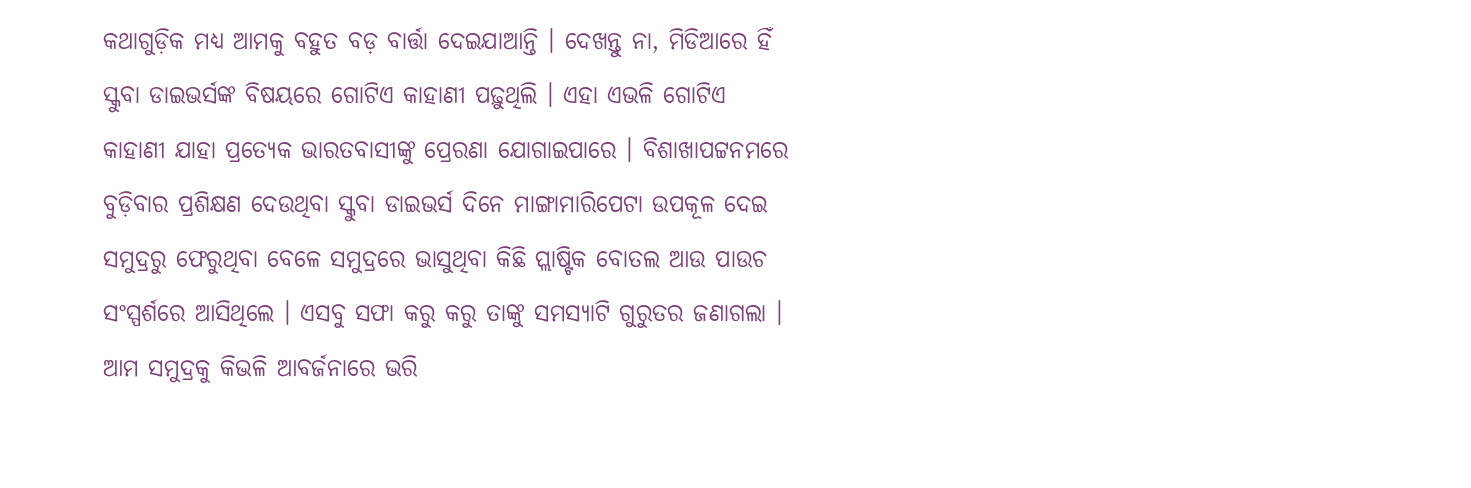କଥାଗୁଡ଼ିକ ମଧ୍ୟ ଆମକୁ ବହୁତ ବଡ଼ ବାର୍ତ୍ତା ଦେଇଯାଆନ୍ତି । ଦେଖନ୍ତୁ ନା, ମିଡିଆରେ ହିଁ ସ୍କୁବା ଡାଇଭର୍ସଙ୍କ ବିଷୟରେ ଗୋଟିଏ କାହାଣୀ ପଢ଼ୁଥିଲି । ଏହା ଏଭଳି ଗୋଟିଏ କାହାଣୀ ଯାହା ପ୍ରତ୍ୟେକ ଭାରତବାସୀଙ୍କୁ ପ୍ରେରଣା ଯୋଗାଇପାରେ । ବିଶାଖାପଟ୍ଟନମରେ ବୁଡ଼ିବାର ପ୍ରଶିକ୍ଷଣ ଦେଉଥିବା ସ୍କୁବା ଡାଇଭର୍ସ ଦିନେ ମାଙ୍ଗାମାରିପେଟା ଉପକୂଳ ଦେଇ ସମୁଦ୍ରରୁ ଫେରୁଥିବା ବେଳେ ସମୁଦ୍ରରେ ଭାସୁଥିବା କିଛି ପ୍ଲାଷ୍ଟିକ ବୋତଲ ଆଉ ପାଉଚ ସଂସ୍ପର୍ଶରେ ଆସିଥିଲେ । ଏସବୁ ସଫା କରୁ କରୁ ତାଙ୍କୁ ସମସ୍ୟାଟି ଗୁରୁତର ଜଣାଗଲା । ଆମ ସମୁଦ୍ରକୁ କିଭଳି ଆବର୍ଜନାରେ ଭରି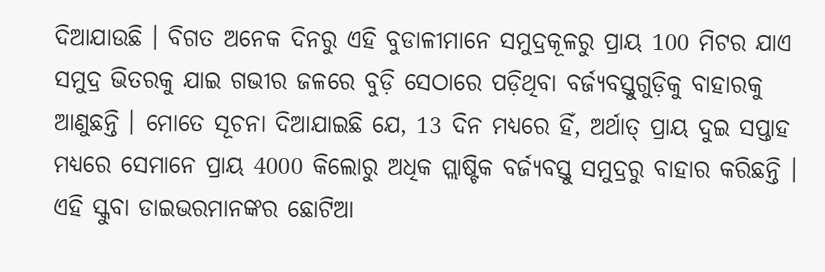ଦିଆଯାଉଛି । ବିଗତ ଅନେକ ଦିନରୁ ଏହି ବୁଡାଳୀମାନେ ସମୁଦ୍ରକୂଳରୁ ପ୍ରାୟ 100 ମିଟର ଯାଏ ସମୁଦ୍ର ଭିତରକୁ ଯାଇ ଗଭୀର ଜଳରେ ବୁଡ଼ି ସେଠାରେ ପଡ଼ିଥିବା ବର୍ଜ୍ୟବସ୍ତୁଗୁଡ଼ିକୁ ବାହାରକୁ ଆଣୁଛନ୍ତି । ମୋତେ ସୂଚନା ଦିଆଯାଇଛି ଯେ, 13 ଦିନ ମଧ୍ୟରେ ହିଁ, ଅର୍ଥାତ୍ ପ୍ରାୟ ଦୁଇ ସପ୍ତାହ ମଧ୍ୟରେ ସେମାନେ ପ୍ରାୟ 4000 କିଲୋରୁ ଅଧିକ ପ୍ଲାଷ୍ଟିକ ବର୍ଜ୍ୟବସ୍ତୁ ସମୁଦ୍ରରୁ ବାହାର କରିଛନ୍ତି । ଏହି ସ୍କୁବା ଡାଇଭରମାନଙ୍କର ଛୋଟିଆ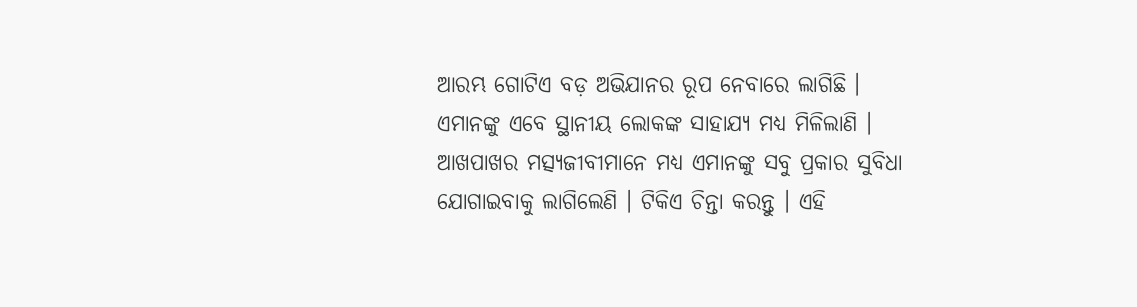ଆରମ୍ଭ ଗୋଟିଏ ବଡ଼ ଅଭିଯାନର ରୂପ ନେବାରେ ଲାଗିଛି । ଏମାନଙ୍କୁ ଏବେ ସ୍ଥାନୀୟ ଲୋକଙ୍କ ସାହାଯ୍ୟ ମଧ୍ୟ ମିଳିଲାଣି । ଆଖପାଖର ମତ୍ସ୍ୟଜୀବୀମାନେ ମଧ୍ୟ ଏମାନଙ୍କୁ ସବୁ ପ୍ରକାର ସୁବିଧା ଯୋଗାଇବାକୁ ଲାଗିଲେଣି । ଟିକିଏ ଚିନ୍ତା କରନ୍ତୁ । ଏହି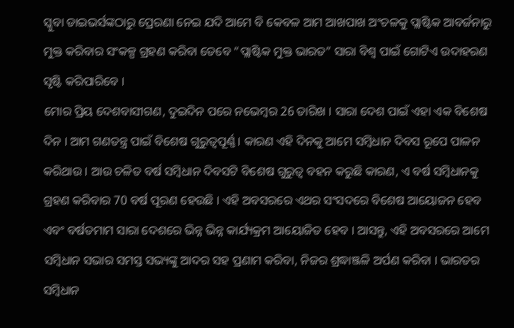ସ୍କୁବା ଡାଇଭର୍ସଙ୍କଠାରୁ ପ୍ରେରଣା ନେଇ ଯଦି ଆମେ ବି କେବଳ ଆମ ଆଖପାଖ ଅଂଚଳକୁ ପ୍ଲାଷ୍ଟିକ ଆବର୍ଜନାରୁ ମୁକ୍ତ କରିବାର ସଂକଳ୍ପ ଗ୍ରହଣ କରିବା ତେବେ “ପ୍ଲାଷ୍ଟିକ ମୁକ୍ତ ଭାରତ” ସାରା ବିଶ୍ୱ ପାଇଁ ଗୋଟିଏ ଉଦାହରଣ ସୃଷ୍ଟି କରିପାରିବେ ।
ମୋର ପ୍ରିୟ ଦେଶବାସୀଗଣ, ଦୁଇଦିନ ପରେ ନଭେମ୍ବର 26 ତାରିଖ । ସାରା ଦେଶ ପାଇଁ ଏହା ଏକ ବିଶେଷ ଦିନ । ଆମ ଗଣତନ୍ତ୍ର ପାଇଁ ବିଶେଷ ଗୁରୁତ୍ୱପୂର୍ଣ୍ଣ । କାରଣ ଏହି ଦିନକୁ ଆମେ ସମ୍ବିଧାନ ଦିବସ ରୂପେ ପାଳନ କରିଥାଉ । ଆଉ ଚଳିତ ବର୍ଷ ସମ୍ବିଧାନ ଦିବସଟି ବିଶେଷ ଗୁରୁତ୍ୱ ବହନ କରୁଛି କାରଣ, ଏ ବର୍ଷ ସମ୍ବିଧାନକୁ ଗ୍ରହଣ କରିବାର 70 ବର୍ଷ ପୂରଣ ହେଉଛି । ଏହି ଅବସରରେ ଏଥର ସଂସଦରେ ବିଶେଷ ଆୟୋଜନ ହେବ ଏବଂ ବର୍ଷତମାମ ସାରା ଦେଶରେ ଭିନ୍ନ ଭିନ୍ନ କାର୍ଯ୍ୟକ୍ରମ ଆୟୋଜିତ ହେବ । ଆସନ୍ତୁ, ଏହି ଅବସରରେ ଆମେ ସମ୍ବିଧାନ ସଭାର ସମସ୍ତ ସଭ୍ୟଙ୍କୁ ଆଦର ସହ ପ୍ରଣାମ କରିବା, ନିଜର ଶ୍ରଦ୍ଧାଞ୍ଜଳି ଅର୍ପଣ କରିବା । ଭାରତର ସମ୍ବିଧାନ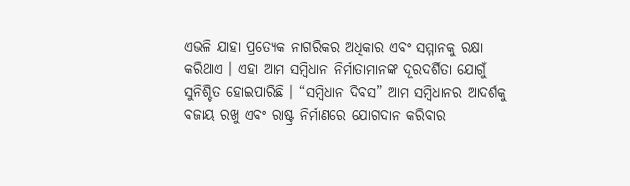ଏଭଳି ଯାହା ପ୍ରତ୍ୟେକ ନାଗରିକର ଅଧିକାର ଏବଂ ସମ୍ମାନକୁ ରକ୍ଷା କରିଥାଏ । ଏହା ଆମ ସମ୍ବିଧାନ ନିର୍ମାତାମାନଙ୍କ ଦୂରଦର୍ଶିତା ଯୋଗୁଁ ସୁନିଶ୍ଚିତ ହୋଇପାରିଛି । “ସମ୍ବିଧାନ ଦିବସ” ଆମ ସମ୍ବିଧାନର ଆଦର୍ଶକୁ ବଜାୟ ରଖୁ ଏବଂ ରାଷ୍ଟ୍ର ନିର୍ମାଣରେ ଯୋଗଦାନ କରିବାର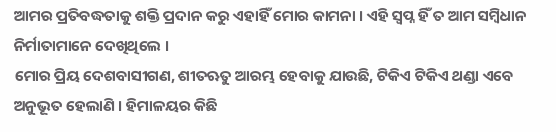ଆମର ପ୍ରତିବଦ୍ଧତାକୁ ଶକ୍ତି ପ୍ରଦାନ କରୁ ଏହାହିଁ ମୋର କାମନା । ଏହି ସ୍ୱପ୍ନ ହିଁ ତ ଆମ ସମ୍ବିଧାନ ନିର୍ମାତାମାନେ ଦେଖିଥିଲେ ।
ମୋର ପ୍ରିୟ ଦେଶବାସୀଗଣ, ଶୀତଋତୁ ଆରମ୍ଭ ହେବାକୁ ଯାଉଛି, ଟିକିଏ ଟିକିଏ ଥଣ୍ଡା ଏବେ ଅନୁଭୂତ ହେଲାଣି । ହିମାଳୟର କିଛି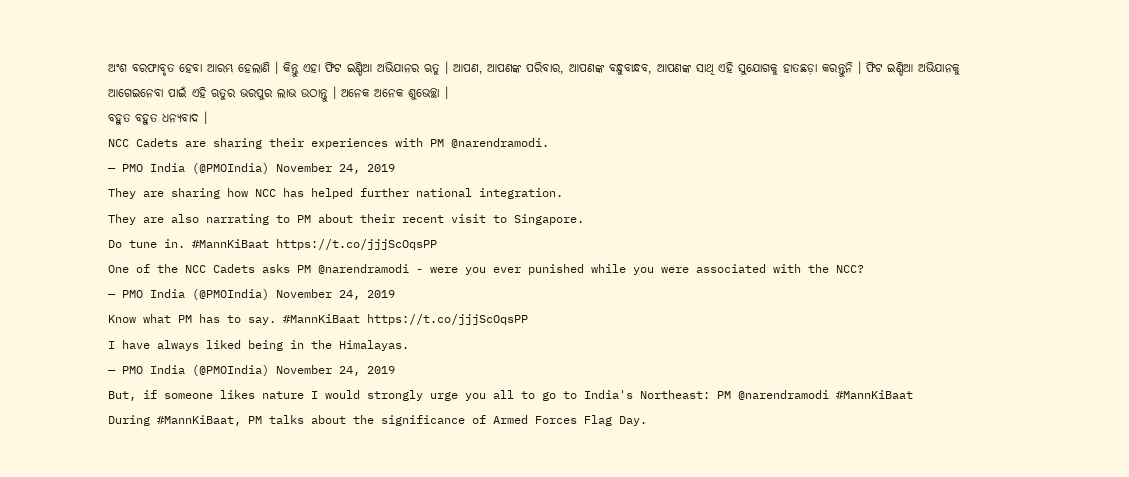ଅଂଶ ବରଫାବୃତ ହେବା ଆରମ୍ଭ ହେଲାଣି । କିନ୍ତୁ ଏହା ଫିଟ ଇଣ୍ଡିଆ ଅଭିଯାନର ଋତୁ । ଆପଣ, ଆପଣଙ୍କ ପରିବାର, ଆପଣଙ୍କ ବନ୍ଧୁବାନ୍ଧବ, ଆପଣଙ୍କ ସାଥି ଏହି ସୁଯୋଗକୁ ହାତଛଡ଼ା କରନ୍ତୁନି । ଫିଟ ଇଣ୍ଡିଆ ଅଭିଯାନକୁ ଆଗେଇନେବା ପାଇଁ ଏହି ଋତୁର ଭରପୁର ଲାଭ ଉଠାନ୍ତୁ । ଅନେକ ଅନେକ ଶୁଭେଚ୍ଛା ।
ବହୁତ ବହୁତ ଧନ୍ୟବାଦ ।
NCC Cadets are sharing their experiences with PM @narendramodi.
— PMO India (@PMOIndia) November 24, 2019
They are sharing how NCC has helped further national integration.
They are also narrating to PM about their recent visit to Singapore.
Do tune in. #MannKiBaat https://t.co/jjjScOqsPP
One of the NCC Cadets asks PM @narendramodi - were you ever punished while you were associated with the NCC?
— PMO India (@PMOIndia) November 24, 2019
Know what PM has to say. #MannKiBaat https://t.co/jjjScOqsPP
I have always liked being in the Himalayas.
— PMO India (@PMOIndia) November 24, 2019
But, if someone likes nature I would strongly urge you all to go to India's Northeast: PM @narendramodi #MannKiBaat
During #MannKiBaat, PM talks about the significance of Armed Forces Flag Day.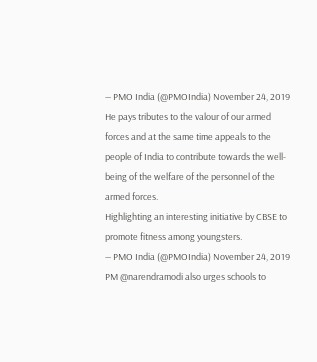— PMO India (@PMOIndia) November 24, 2019
He pays tributes to the valour of our armed forces and at the same time appeals to the people of India to contribute towards the well-being of the welfare of the personnel of the armed forces.
Highlighting an interesting initiative by CBSE to promote fitness among youngsters.
— PMO India (@PMOIndia) November 24, 2019
PM @narendramodi also urges schools to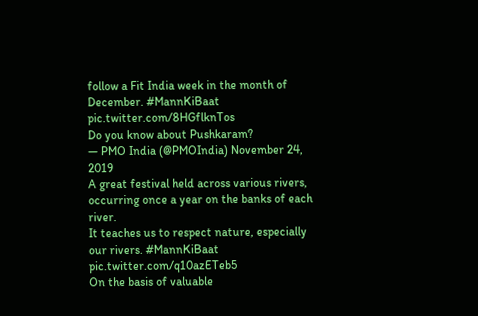follow a Fit India week in the month of December. #MannKiBaat pic.twitter.com/8HGflknTos
Do you know about Pushkaram?
— PMO India (@PMOIndia) November 24, 2019
A great festival held across various rivers, occurring once a year on the banks of each river.
It teaches us to respect nature, especially our rivers. #MannKiBaat pic.twitter.com/q10azETeb5
On the basis of valuable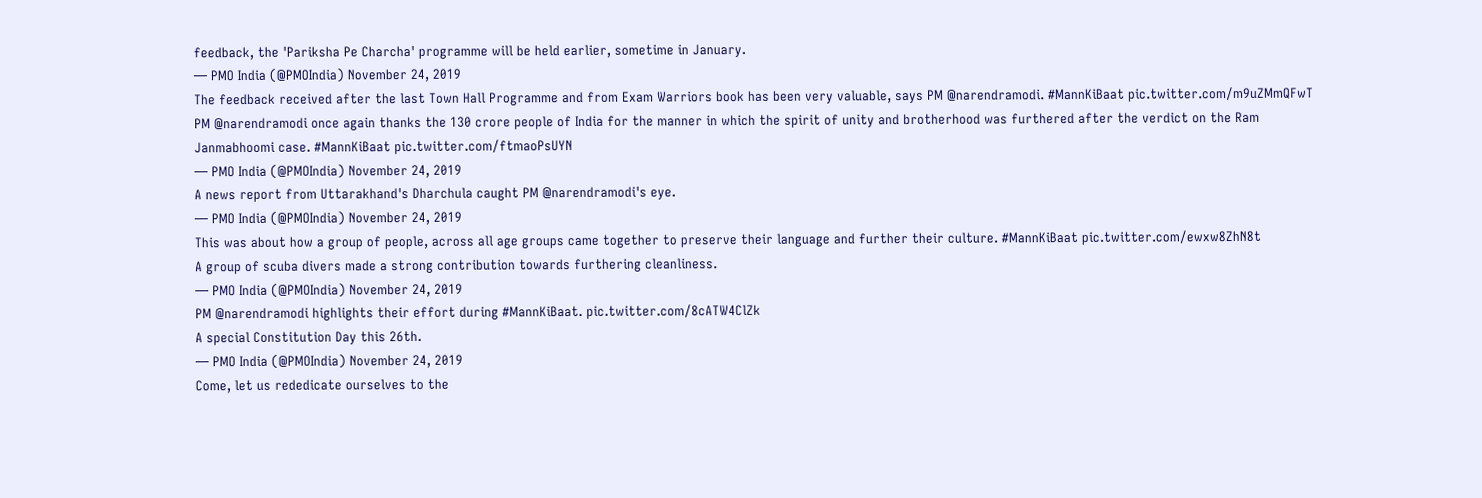feedback, the 'Pariksha Pe Charcha' programme will be held earlier, sometime in January.
— PMO India (@PMOIndia) November 24, 2019
The feedback received after the last Town Hall Programme and from Exam Warriors book has been very valuable, says PM @narendramodi. #MannKiBaat pic.twitter.com/m9uZMmQFwT
PM @narendramodi once again thanks the 130 crore people of India for the manner in which the spirit of unity and brotherhood was furthered after the verdict on the Ram Janmabhoomi case. #MannKiBaat pic.twitter.com/ftmaoPsUYN
— PMO India (@PMOIndia) November 24, 2019
A news report from Uttarakhand's Dharchula caught PM @narendramodi's eye.
— PMO India (@PMOIndia) November 24, 2019
This was about how a group of people, across all age groups came together to preserve their language and further their culture. #MannKiBaat pic.twitter.com/ewxw8ZhN8t
A group of scuba divers made a strong contribution towards furthering cleanliness.
— PMO India (@PMOIndia) November 24, 2019
PM @narendramodi highlights their effort during #MannKiBaat. pic.twitter.com/8cATW4ClZk
A special Constitution Day this 26th.
— PMO India (@PMOIndia) November 24, 2019
Come, let us rededicate ourselves to the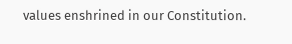values enshrined in our Constitution.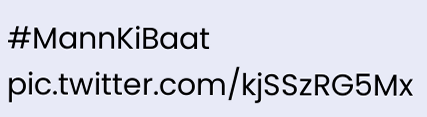#MannKiBaat pic.twitter.com/kjSSzRG5Mx